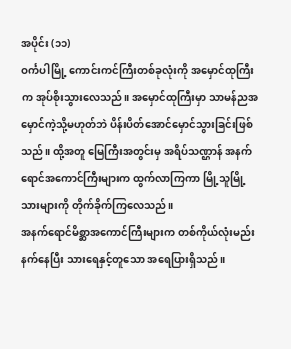အပိုင်း (၁၁)
ဝင်္ကပါမြို့ ကောင်းကင်ကြီးတစ်ခုလုံးကို အမှောင်ထုကြီးက အုပ်စိုးသွားလေသည်။ အမှောင်ထုကြီးမှာ သာမန်ညအမှောင်ကဲ့သို့မဟုတ်ဘဲ ပိန်းပိတ်အောင်မှောင်သွားခြင်းဖြစ်သည်။ ထို့အတူ မြေကြီးအတွင်းမှ အရိပ်သဏ္ဌာန် အနက်ရောင်အကောင်ကြီးများက ထွက်လာကြကာ မြို့သူမြို့သားများကို တိုက်ခိုက်ကြလေသည်။
အနက်ရောင်မိစ္ဆာအကောင်ကြီးများက တစ်ကိုယ်လုံးမည်းနက်နေပြီး သားရေနှင့်တူသော အရေပြားရှိသည်။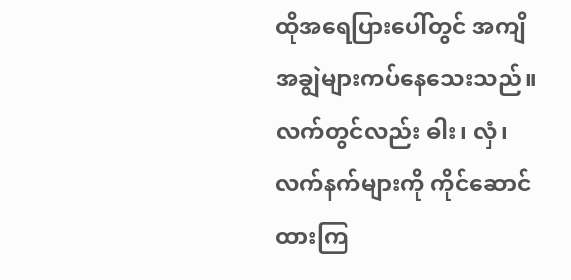ထိုအရေပြားပေါ်တွင် အကျိအချွဲများကပ်နေသေးသည်။ လက်တွင်လည်း ဓါး၊ လှံ၊ လက်နက်များကို ကိုင်ဆောင်ထားကြ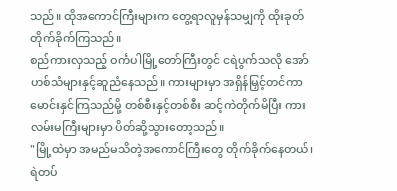သည်။ ထိုအကောင်ကြီးများက တွေ့ရာလူမှန်သမျှကို ထိုးခုတ်တိုက်ခိုက်ကြသည်။
စည်ကားလှသည့် ဝင်္ကပါမြို့တော်ကြီးတွင် ငရဲပွက်သလို အော်ဟစ်သံများနှင့်ဆူညံနေသည်။ ကားများမှာ အရှိန်မြှင့်တင်ကာ မောင်းနှင်ကြသည်မို့ တစ်စီးနှင့်တစ်စီး ဆင့်ကဲတိုက်မိပြီး ကားလမ်းမကြီးများမှာ ပိတ်ဆို့သွားတော့သည်။
"မြို့ထဲမှာ အမည်မသိတဲ့အကောင်ကြီးတွေ တိုက်ခိုက်နေတယ်၊ ရဲတပ်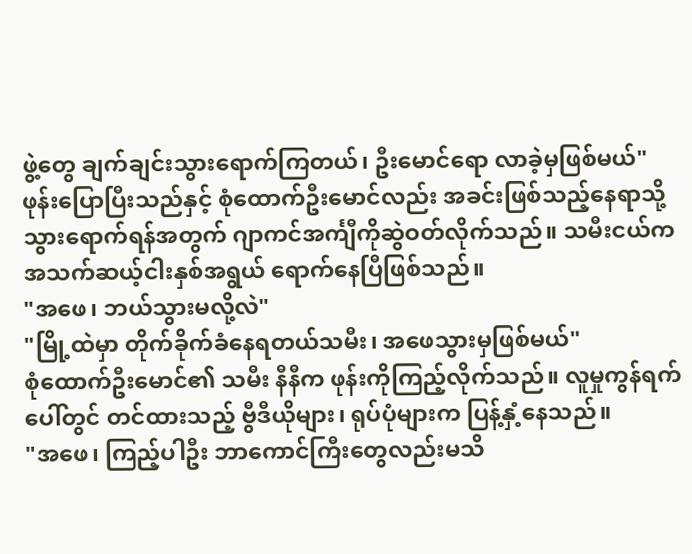ဖွဲ့တွေ ချက်ချင်းသွားရောက်ကြတယ်၊ ဦးမောင်ရော လာခဲ့မှဖြစ်မယ်"
ဖုန်းပြောပြီးသည်နှင့် စုံထောက်ဦးမောင်လည်း အခင်းဖြစ်သည့်နေရာသို့ သွားရောက်ရန်အတွက် ဂျာကင်အင်္ကျီကိုဆွဲဝတ်လိုက်သည်။ သမီးငယ်က အသက်ဆယ့်ငါးနှစ်အရွယ် ရောက်နေပြီဖြစ်သည်။
"အဖေ၊ ဘယ်သွားမလို့လဲ"
"မြို့ထဲမှာ တိုက်ခိုက်ခံနေရတယ်သမီး၊ အဖေသွားမှဖြစ်မယ်"
စုံထောက်ဦးမောင်၏ သမီး နီနီက ဖုန်းကိုကြည့်လိုက်သည်။ လူမှုကွန်ရက်ပေါ်တွင် တင်ထားသည့် ဗွီဒီယိုများ၊ ရုပ်ပုံများက ပြန့်နှံ့နေသည်။
"အဖေ၊ ကြည့်ပါဦး ဘာကောင်ကြီးတွေလည်းမသိ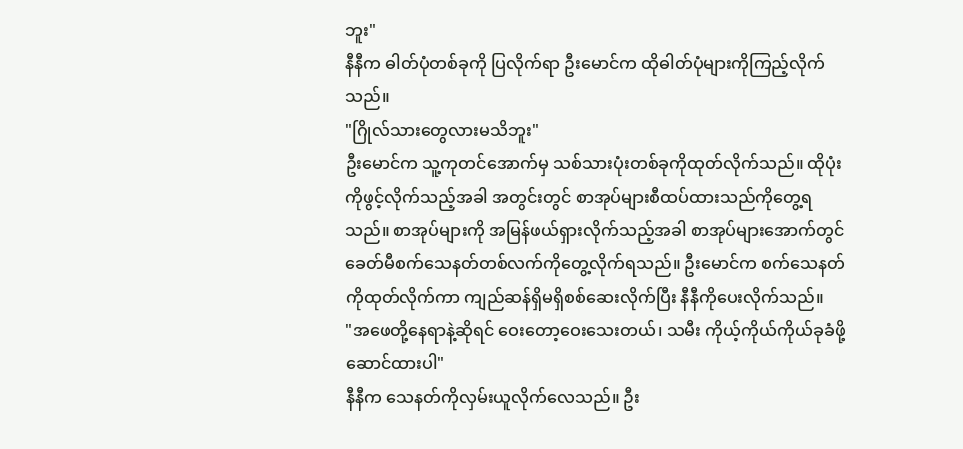ဘူး"
နီနီက ဓါတ်ပုံတစ်ခုကို ပြလိုက်ရာ ဦးမောင်က ထိုဓါတ်ပုံများကိုကြည့်လိုက်သည်။
"ဂြိုလ်သားတွေလားမသိဘူး"
ဦးမောင်က သူ့ကုတင်အောက်မှ သစ်သားပုံးတစ်ခုကိုထုတ်လိုက်သည်။ ထိုပုံးကိုဖွင့်လိုက်သည့်အခါ အတွင်းတွင် စာအုပ်များစီထပ်ထားသည်ကိုတွေ့ရသည်။ စာအုပ်များကို အမြန်ဖယ်ရှားလိုက်သည့်အခါ စာအုပ်များအောက်တွင် ခေတ်မီစက်သေနတ်တစ်လက်ကိုတွေ့လိုက်ရသည်။ ဦးမောင်က စက်သေနတ်ကိုထုတ်လိုက်ကာ ကျည်ဆန်ရှိမရှိစစ်ဆေးလိုက်ပြီး နီနီကိုပေးလိုက်သည်။
"အဖေတို့နေရာနဲ့ဆိုရင် ဝေးတော့ဝေးသေးတယ်၊ သမီး ကိုယ့်ကိုယ်ကိုယ်ခုခံဖို့ ဆောင်ထားပါ"
နီနီက သေနတ်ကိုလှမ်းယူလိုက်လေသည်။ ဦး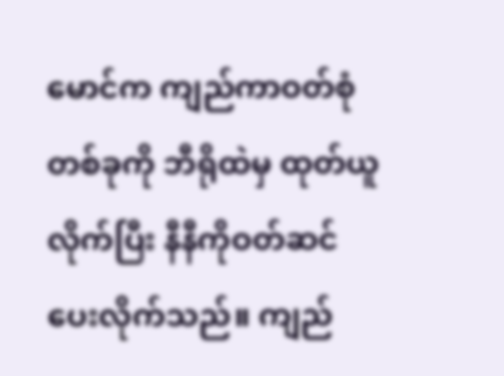မောင်က ကျည်ကာဝတ်စုံတစ်ခုကို ဘီရိုထဲမှ ထုတ်ယူလိုက်ပြီး နီနီကိုဝတ်ဆင်ပေးလိုက်သည်။ ကျည်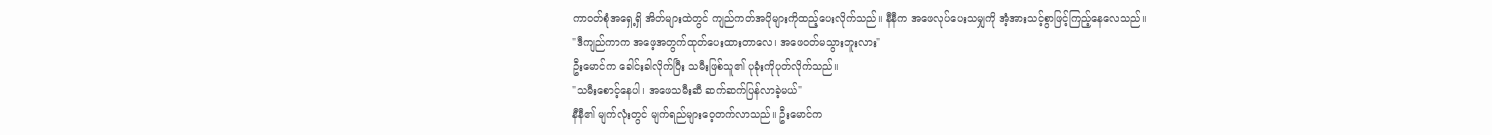ကာဝတ်စုံအရှေ့ရှိ အိတ်များထဲတွင် ကျည်ကတ်အပိုများကိုထည့်ပေးလိုက်သည်။ နီနီက အဖေလုပ်ပေးသမျှကို အံ့အားသင့်စွာဖြင့်ကြည့်နေလေသည်။
"ဒီကျည်ကာက အဖေ့အတွက်ထုတ်ပေးထားတာလေ၊ အဖေဝတ်မသွားဘူးလား"
ဦးမောင်က ခေါင်းခါလိုက်ပြီး သမီးဖြစ်သူ၏ ပုခုံးကိုပုတ်လိုက်သည်။
"သမီးစောင့်နေပါ၊ အဖေသမီးဆီ ဆက်ဆက်ပြန်လာခဲ့မယ်"
နီနီ၏ မျက်လုံးတွင် မျက်ရည်များဝေ့တက်လာသည်။ ဦးမောင်က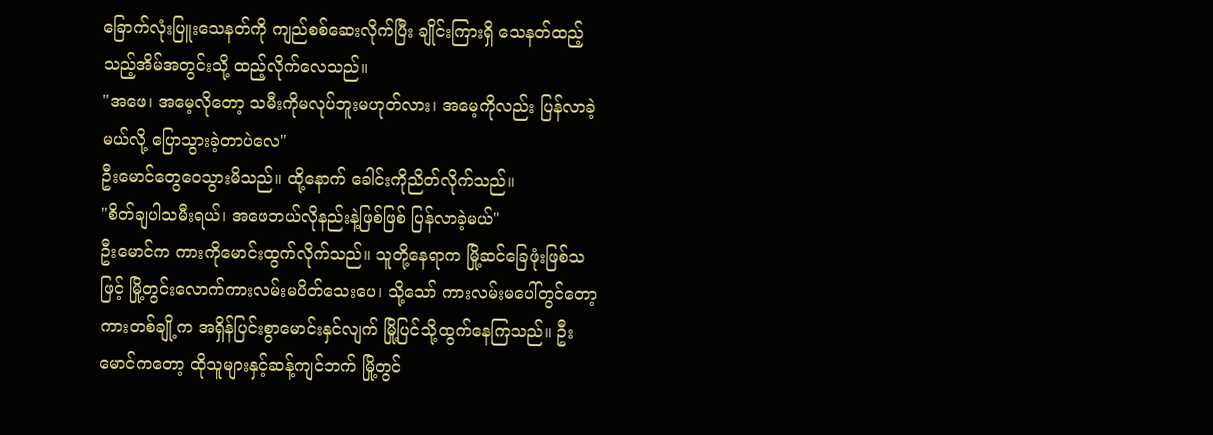ခြောက်လုံးပြူးသေနတ်ကို ကျည်စစ်ဆေးလိုက်ပြီး ချိုင်းကြားရှိ သေနတ်ထည့်သည့်အိမ်အတွင်းသို့ ထည့်လိုက်လေသည်။
"အဖေ၊ အမေ့လိုတော့ သမီးကိုမလုပ်ဘူးမဟုတ်လား၊ အမေ့ကိုလည်း ပြန်လာခဲ့မယ်လို့ ပြောသွားခဲ့တာပဲလေ"
ဦးမောင်တွေဝေသွားမိသည်။ ထို့နောက် ခေါင်းကိုညိတ်လိုက်သည်။
"စိတ်ချပါသမီးရယ်၊ အဖေဘယ်လိုနည်းနဲ့ဖြစ်ဖြစ် ပြန်လာခဲ့မယ်"
ဦးမောင်က ကားကိုမောင်းထွက်လိုက်သည်။ သူတို့နေရာက မြို့ဆင်ခြေဖုံးဖြစ်သဖြင့် မြို့တွင်းလောက်ကားလမ်းမပိတ်သေးပေ၊ သို့သော် ကားလမ်းမပေါ်တွင်တော့ ကားတစ်ချို့က အရှိန်ပြင်းစွာမောင်းနှင်လျက် မြို့ပြင်သို့ထွက်နေကြသည်။ ဦးမောင်ကတော့ ထိုသူများနှင့်ဆန့်ကျင်ဘက် မြို့တွင်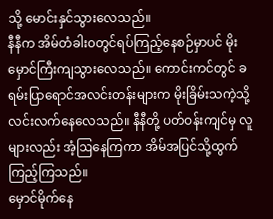သို့ မောင်းနှင်သွားလေသည်။
နီနီက အိမ်တံခါး၀တွင်ရပ်ကြည့်နေစဉ်မှာပင် မိုးမှောင်ကြီးကျသွားလေသည်။ ကောင်းကင်တွင် ခရမ်းပြာရောင်အလင်းတန်းများက မိုးခြိမ်းသကဲ့သို့ လင်းလက်နေလေသည်။ နီနီတို့ ပတ်ဝန်းကျင်မှ လူများလည်း အံ့ဩနေကြကာ အိမ်အပြင်သို့ထွက်ကြည့်ကြသည်။
မှောင်မိုက်နေ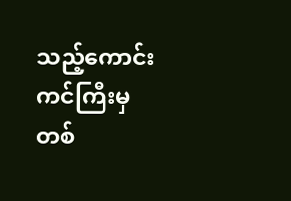သည့်ကောင်းကင်ကြီးမှ တစ်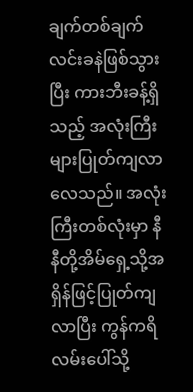ချက်တစ်ချက် လင်းခနဲဖြစ်သွားပြီး ကားဘီးခန့်ရှိသည့် အလုံးကြီးများပြုတ်ကျလာလေသည်။ အလုံးကြီးတစ်လုံးမှာ နီနီတို့အိမ်ရှေ့သို့အရှိန်ဖြင့်ပြုတ်ကျလာပြီး ကွန်ကရိလမ်းပေါ်သို့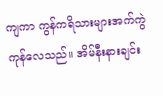ကျကာ ကွန်ကရိသားများအက်ကွဲကုန်လေသည်။ အိမ်နီးနားချင်း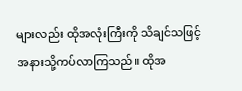များလည်း ထိုအလုံးကြီးကို သိချင်သဖြင့် အနားသို့ကပ်လာကြသည်။ ထိုအ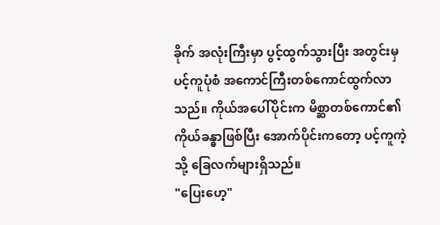ခိုက် အလုံးကြီးမှာ ပွင့်ထွက်သွားပြီး အတွင်းမှ ပင့်ကူပုံစံ အကောင်ကြီးတစ်ကောင်ထွက်လာသည်။ ကိုယ်အပေါ်ပိုင်းက မိစ္ဆာတစ်ကောင်၏ ကိုယ်ခန္ဓာဖြစ်ပြီး အောက်ပိုင်းကတော့ ပင့်ကူကဲ့သို့ ခြေလက်များရှိသည်။
"ပြေးဟေ့"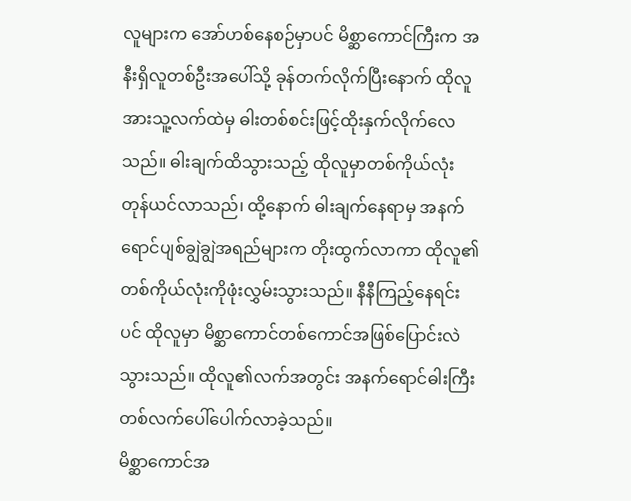လူများက အော်ဟစ်နေစဉ်မှာပင် မိစ္ဆာကောင်ကြီးက အနီးရှိလူတစ်ဦးအပေါ်သို့ ခုန်တက်လိုက်ပြီးနောက် ထိုလူအားသူ့လက်ထဲမှ ဓါးတစ်စင်းဖြင့်ထိုးနှက်လိုက်လေသည်။ ဓါးချက်ထိသွားသည့် ထိုလူမှာတစ်ကိုယ်လုံးတုန်ယင်လာသည်၊ ထို့နောက် ဓါးချက်နေရာမှ အနက်ရောင်ပျစ်ချွဲချွဲအရည်များက တိုးထွက်လာကာ ထိုလူ၏တစ်ကိုယ်လုံးကိုဖုံးလွှမ်းသွားသည်။ နီနီကြည့်နေရင်းပင် ထိုလူမှာ မိစ္ဆာကောင်တစ်ကောင်အဖြစ်ပြောင်းလဲသွားသည်။ ထိုလူ၏လက်အတွင်း အနက်ရောင်ဓါးကြီးတစ်လက်ပေါ်ပေါက်လာခဲ့သည်။
မိစ္ဆာကောင်အ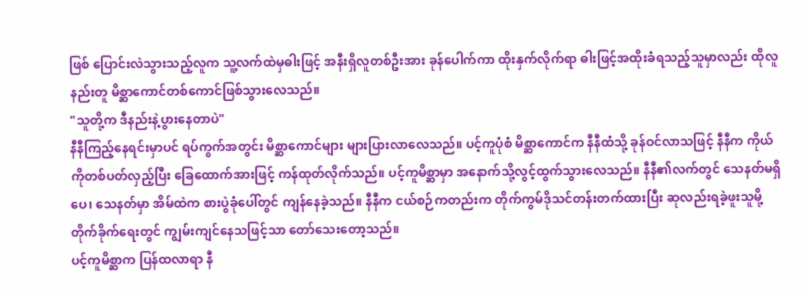ဖြစ် ပြောင်းလဲသွားသည့်လူက သူ့လက်ထဲမှဓါးဖြင့် အနီးရှိလူတစ်ဦးအား ခုန်ပေါက်ကာ ထိုးနှက်လိုက်ရာ ဓါးဖြင့်အထိုးခံရသည့်သူမှာလည်း ထိုလူနည်းတူ မိစ္ဆာကောင်တစ်ကောင်ဖြစ်သွားလေသည်။
"သူတို့က ဒီနည်းနဲ့ပွားနေတာပဲ"
နီနီကြည့်နေရင်းမှာပင် ရပ်ကွက်အတွင်း မိစ္ဆာကောင်များ များပြားလာလေသည်။ ပင့်ကူပုံစံ မိစ္ဆာကောင်က နီနီထံသို့ ခုန်ဝင်လာသဖြင့် နီနီက ကိုယ်ကိုတစ်ပတ်လှည့်ပြီး ခြေထောက်အားဖြင့် ကန်ထုတ်လိုက်သည်။ ပင့်ကူမိစ္ဆာမှာ အနောက်သို့လွင့်ထွက်သွားလေသည်။ နီနီ၏လက်တွင် သေနတ်မရှိပေ၊ သေနတ်မှာ အိမ်ထဲက စားပွဲခုံပေါ်တွင် ကျန်နေခဲ့သည်။ နီနီက ငယ်စဉ်ကတည်းက တိုက်ကွမ်ဒိုသင်တန်းတက်ထားပြီး ဆုလည်းရခဲ့ဖူးသူမို့ တိုက်ခိုက်ရေးတွင် ကျွမ်းကျင်နေသဖြင့်သာ တော်သေးတော့သည်။
ပင့်ကူမိစ္ဆာက ပြန်ထလာရာ နီ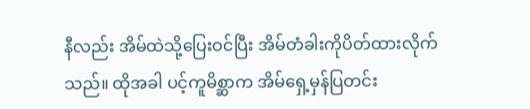နီလည်း အိမ်ထဲသို့ပြေးဝင်ပြီး အိမ်တံခါးကိုပိတ်ထားလိုက်သည်။ ထိုအခါ ပင့်ကူမိစ္ဆာက အိမ်ရှေ့မှန်ပြတင်း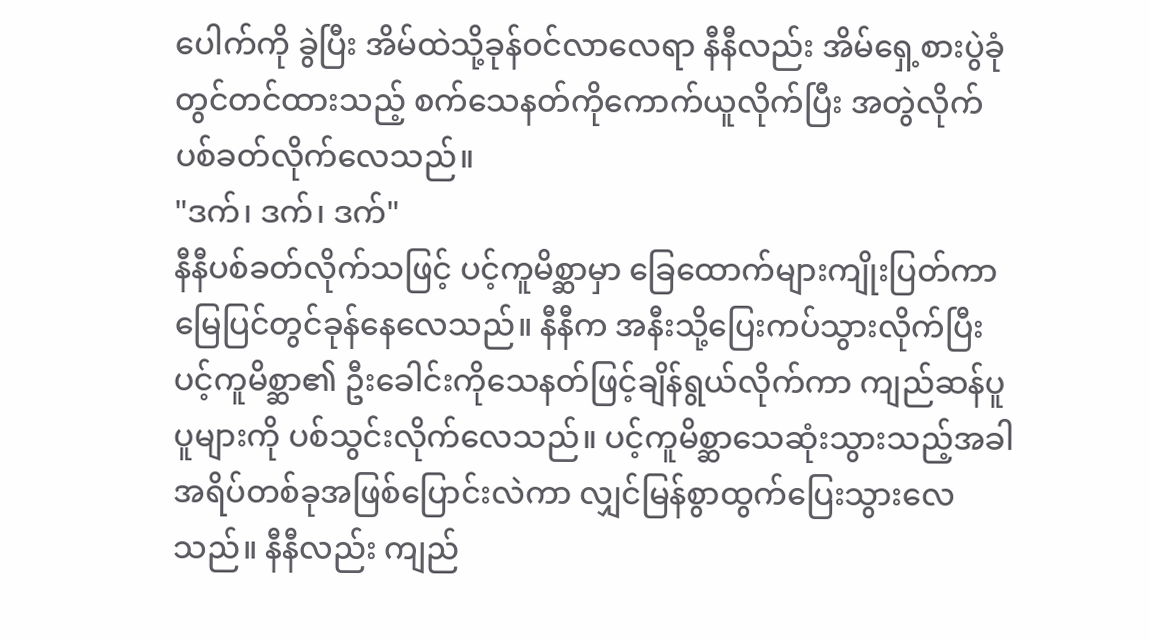ပေါက်ကို ခွဲပြီး အိမ်ထဲသို့ခုန်ဝင်လာလေရာ နီနီလည်း အိမ်ရှေ့စားပွဲခုံတွင်တင်ထားသည့် စက်သေနတ်ကိုကောက်ယူလိုက်ပြီး အတွဲလိုက်ပစ်ခတ်လိုက်လေသည်။
"ဒက်၊ ဒက်၊ ဒက်"
နီနီပစ်ခတ်လိုက်သဖြင့် ပင့်ကူမိစ္ဆာမှာ ခြေထောက်များကျိုးပြတ်ကာ မြေပြင်တွင်ခုန်နေလေသည်။ နီနီက အနီးသို့ပြေးကပ်သွားလိုက်ပြီး ပင့်ကူမိစ္ဆာ၏ ဦးခေါင်းကိုသေနတ်ဖြင့်ချိန်ရွယ်လိုက်ကာ ကျည်ဆန်ပူပူများကို ပစ်သွင်းလိုက်လေသည်။ ပင့်ကူမိစ္ဆာသေဆုံးသွားသည့်အခါ အရိပ်တစ်ခုအဖြစ်ပြောင်းလဲကာ လျှင်မြန်စွာထွက်ပြေးသွားလေသည်။ နီနီလည်း ကျည်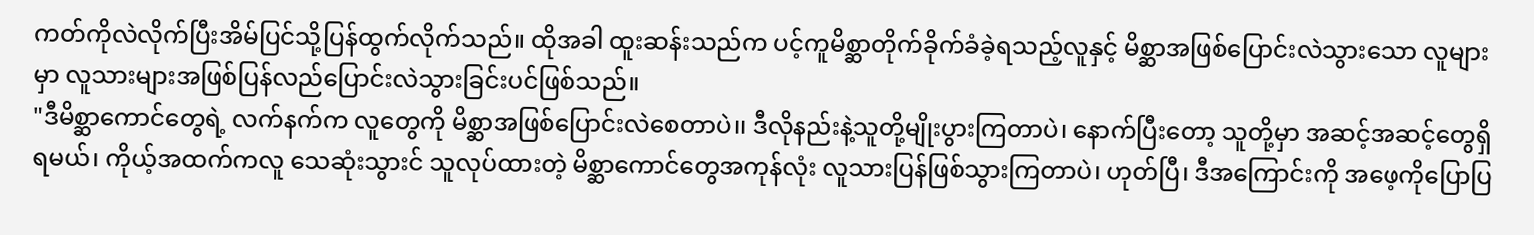ကတ်ကိုလဲလိုက်ပြီးအိမ်ပြင်သို့ပြန်ထွက်လိုက်သည်။ ထိုအခါ ထူးဆန်းသည်က ပင့်ကူမိစ္ဆာတိုက်ခိုက်ခံခဲ့ရသည့်လူနှင့် မိစ္ဆာအဖြစ်ပြောင်းလဲသွားသော လူများမှာ လူသားများအဖြစ်ပြန်လည်ပြောင်းလဲသွားခြင်းပင်ဖြစ်သည်။
"ဒီမိစ္ဆာကောင်တွေရဲ့ လက်နက်က လူတွေကို မိစ္ဆာအဖြစ်ပြောင်းလဲစေတာပဲ၊၊ ဒီလိုနည်းနဲ့သူတို့မျိုးပွားကြတာပဲ၊ နောက်ပြီးတော့ သူတို့မှာ အဆင့်အဆင့်တွေရှိရမယ်၊ ကိုယ့်အထက်ကလူ သေဆုံးသွားင် သူလုပ်ထားတဲ့ မိစ္ဆာကောင်တွေအကုန်လုံး လူသားပြန်ဖြစ်သွားကြတာပဲ၊ ဟုတ်ပြီ၊ ဒီအကြောင်းကို အဖေ့ကိုပြောပြ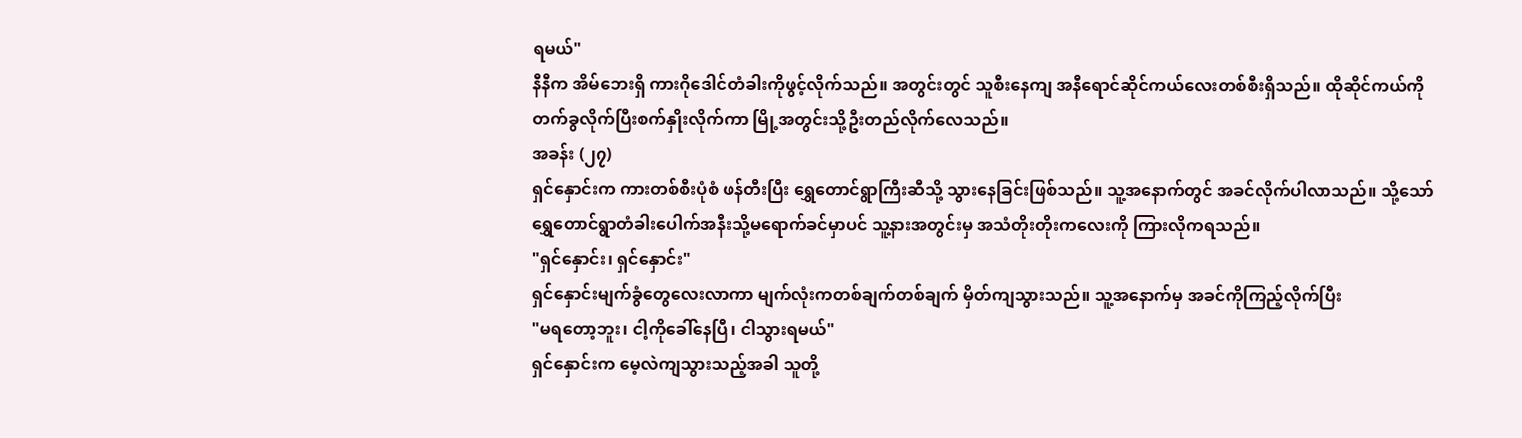ရမယ်"
နီနီက အိမ်ဘေးရှိ ကားဂိုဒေါင်တံခါးကိုဖွင့်လိုက်သည်။ အတွင်းတွင် သူစီးနေကျ အနီရောင်ဆိုင်ကယ်လေးတစ်စီးရှိသည်။ ထိုဆိုင်ကယ်ကိုတက်ခွလိုက်ပြီးစက်နှိုးလိုက်ကာ မြို့အတွင်းသို့ဦးတည်လိုက်လေသည်။
အခန်း (၂၇)
ရှင်နှောင်းက ကားတစ်စီးပုံစံ ဖန်တီးပြီး ရွှေတောင်ရွာကြီးဆီသို့ သွားနေခြင်းဖြစ်သည်။ သူ့အနောက်တွင် အခင်လိုက်ပါလာသည်။ သို့သော်ရွှေတောင်ရွာတံခါးပေါက်အနီးသို့မရောက်ခင်မှာပင် သူ့နားအတွင်းမှ အသံတိုးတိုးကလေးကို ကြားလိုကရသည်။
"ရှင်နှောင်း၊ ရှင်နှောင်း"
ရှင်နှောင်းမျက်ခွံတွေလေးလာကာ မျက်လုံးကတစ်ချက်တစ်ချက် မှိတ်ကျသွားသည်။ သူ့အနောက်မှ အခင်ကိုကြည့်လိုက်ပြီး
"မရတော့ဘူး၊ ငါ့ကိုခေါ်နေပြီ၊ ငါသွားရမယ်"
ရှင်နှောင်းက မေ့လဲကျသွားသည့်အခါ သူတို့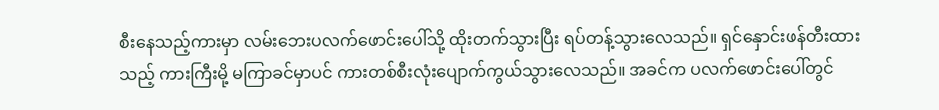စီးနေသည့်ကားမှာ လမ်းဘေးပလက်ဖောင်းပေါ်သို့ ထိုးတက်သွားပြီး ရပ်တန့်သွားလေသည်။ ရှင်နှောင်းဖန်တီးထားသည့် ကားကြီးမို့ မကြာခင်မှာပင် ကားတစ်စီးလုံးပျောက်ကွယ်သွားလေသည်။ အခင်က ပလက်ဖောင်းပေါ်တွင်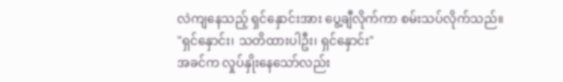လဲကျနေသည့် ရှင်နှောင်းအား ပွေ့ချီလိုက်ကာ စမ်းသပ်လိုက်သည်။
"ရှင်နှောင်း၊ သတိထားပါဦး၊ ရှင်နှောင်း"
အခင်က လှုပ်နှိုးနေသော်လည်း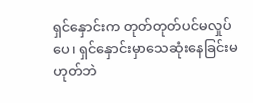ရှင်နှောင်းက တုတ်တုတ်ပင်မလှုပ်ပေ၊ ရှင်နှောင်းမှာသေဆုံးနေခြင်းမဟုတ်ဘဲ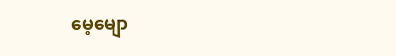မေ့မျော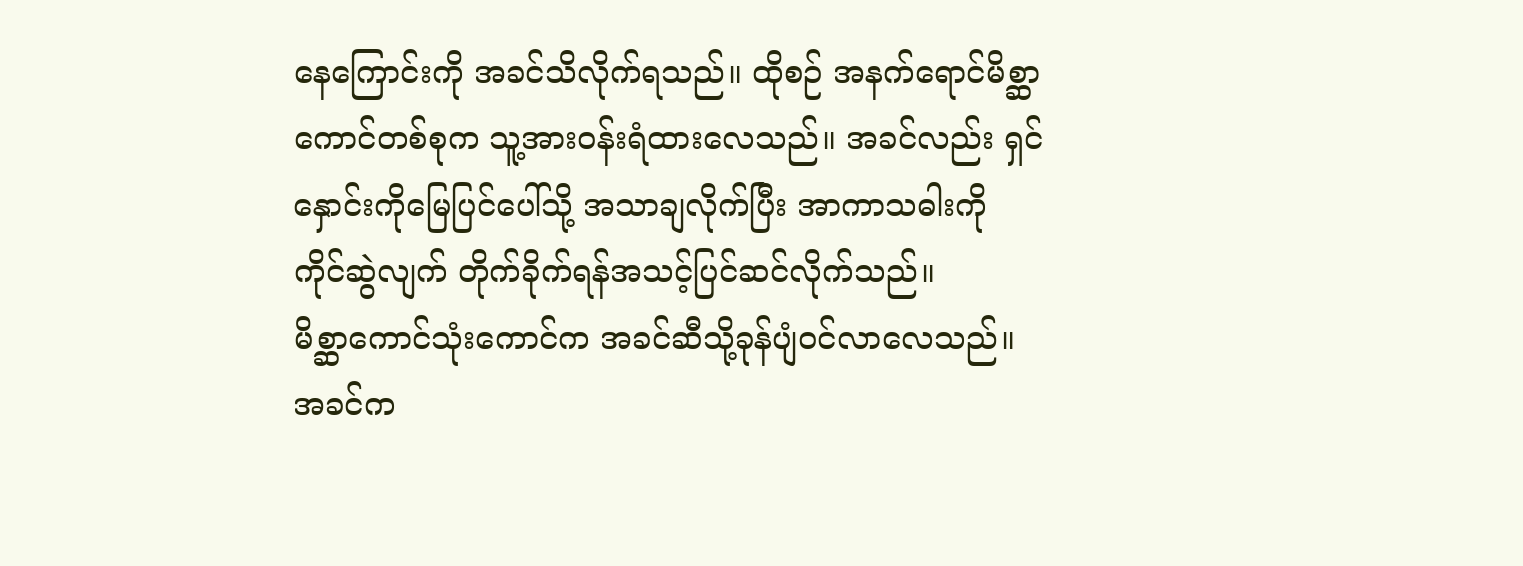နေကြောင်းကို အခင်သိလိုက်ရသည်။ ထိုစဉ် အနက်ရောင်မိစ္ဆာကောင်တစ်စုက သူ့အားဝန်းရံထားလေသည်။ အခင်လည်း ရှင်နှောင်းကိုမြေပြင်ပေါ်သို့ အသာချလိုက်ပြီး အာကာသဓါးကို ကိုင်ဆွဲလျက် တိုက်ခိုက်ရန်အသင့်ပြင်ဆင်လိုက်သည်။
မိစ္ဆာကောင်သုံးကောင်က အခင်ဆီသို့ခုန်ပျံဝင်လာလေသည်။ အခင်က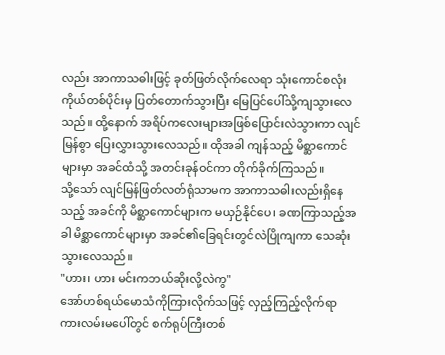လည်း အာကာသဓါးဖြင့် ခုတ်ဖြတ်လိုက်လေရာ သုံးကောင်စလုံး ကိုယ်တစ်ပိုင်းမှ ပြတ်တောက်သွားပြီး မြေပြင်ပေါ်သို့ကျသွားလေသည်။ ထို့နောက် အရိပ်ကလေးများအဖြစ်ပြောင်းလဲသွားကာ လျင်မြန်စွာ ပြေးလွှားသွားလေသည်။ ထိုအခါ ကျန်သည့် မိစ္ဆာကောင်များမှာ အခင်ထံသို့ အတင်းခုန်ဝင်ကာ တိုက်ခိုက်ကြသည်။
သို့သော် လျင်မြန်ဖြတ်လတ်ရုံသာမက အာကာသဓါးလည်းရှိနေသည့် အခင်ကို မိစ္ဆာကောင်များက မယှဉ်နိုင်ပေ၊ ခဏကြာသည့်အခါ မိစ္ဆာကောင်များမှာ အခင်၏ခြေရင်းတွင်လဲပြိုကျကာ သေဆုံးသွားလေသည်။
"ဟား၊ ဟား မင်းကဘယ်ဆိုးလို့လဲကွ"
အော်ဟစ်ရယ်မောသံကိုကြားလိုက်သဖြင့် လှည့်ကြည့်လိုက်ရာ ကားလမ်းမပေါ်တွင် စက်ရုပ်ကြီးတစ်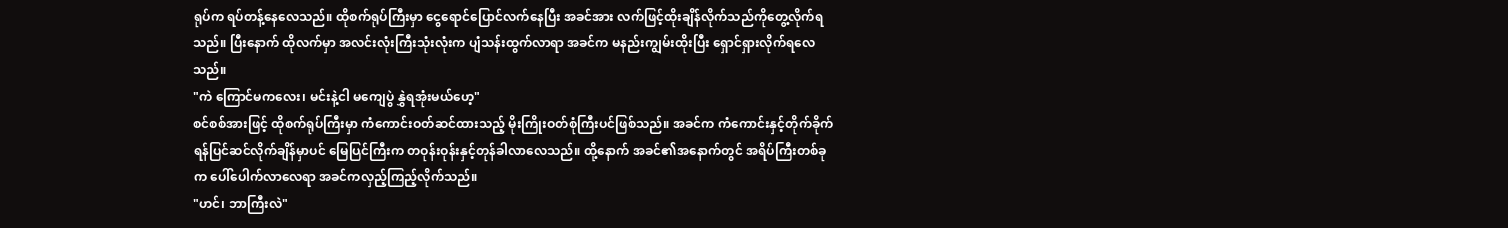ရုပ်က ရပ်တန့်နေလေသည်။ ထိုစက်ရုပ်ကြီးမှာ ငွေရောင်ပြောင်လက်နေပြီး အခင်အား လက်ဖြင့်ထိုးချိန်လိုက်သည်ကိုတွေ့လိုက်ရသည်။ ပြီးနောက် ထိုလက်မှာ အလင်းလုံးကြီးသုံးလုံးက ပျံသန်းထွက်လာရာ အခင်က မနည်းကျွမ်းထိုးပြီး ရှောင်ရှားလိုက်ရလေသည်။
"ကဲ ကြောင်မကလေး၊ မင်းနဲ့ငါ မကျေပွဲ နွှဲရအုံးမယ်ဟေ့"
စင်စစ်အားဖြင့် ထိုစက်ရုပ်ကြီးမှာ ကံကောင်းဝတ်ဆင်ထားသည့် မိုးကြိုးဝတ်စုံကြီးပင်ဖြစ်သည်။ အခင်က ကံကောင်းနှင့်တိုက်ခိုက်ရန်ပြင်ဆင်လိုက်ချိန်မှာပင် မြေပြင်ကြီးက တဝုန်းဝုန်းနှင့်တုန်ခါလာလေသည်။ ထို့နောက် အခင်၏အနောက်တွင် အရိပ်ကြီးတစ်ခုက ပေါ်ပေါက်လာလေရာ အခင်ကလှည့်ကြည့်လိုက်သည်။
"ဟင်၊ ဘာကြီးလဲ"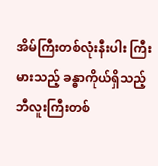အိမ်ကြီးတစ်လုံးနီးပါး ကြီးမားသည့် ခန္ဓာကိုယ်ရှိသည့် ဘီလူးကြီးတစ်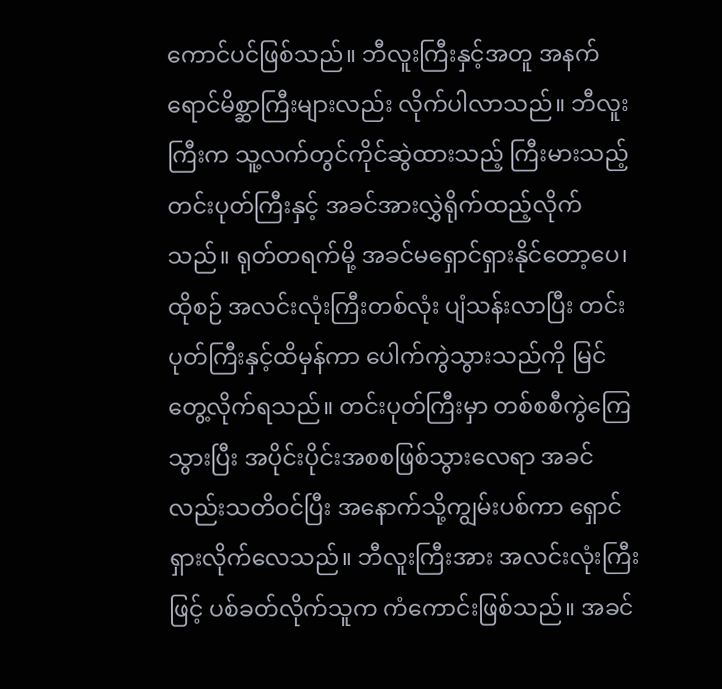ကောင်ပင်ဖြစ်သည်။ ဘီလူးကြီးနှင့်အတူ အနက်ရောင်မိစ္ဆာကြီးများလည်း လိုက်ပါလာသည်။ ဘီလူးကြီးက သူ့လက်တွင်ကိုင်ဆွဲထားသည့် ကြီးမားသည့်တင်းပုတ်ကြီးနှင့် အခင်အားလွှဲရိုက်ထည့်လိုက်သည်။ ရုတ်တရက်မို့ အခင်မရှောင်ရှားနိုင်တော့ပေ၊ ထိုစဉ် အလင်းလုံးကြီးတစ်လုံး ပျံသန်းလာပြီး တင်းပုတ်ကြီးနှင့်ထိမှန်ကာ ပေါက်ကွဲသွားသည်ကို မြင်တွေ့လိုက်ရသည်။ တင်းပုတ်ကြီးမှာ တစ်စစီကွဲကြေသွားပြီး အပိုင်းပိုင်းအစစဖြစ်သွားလေရာ အခင်လည်းသတိဝင်ပြီး အနောက်သို့ကျွမ်းပစ်ကာ ရှောင်ရှားလိုက်လေသည်။ ဘီလူးကြီးအား အလင်းလုံးကြီးဖြင့် ပစ်ခတ်လိုက်သူက ကံကောင်းဖြစ်သည်။ အခင်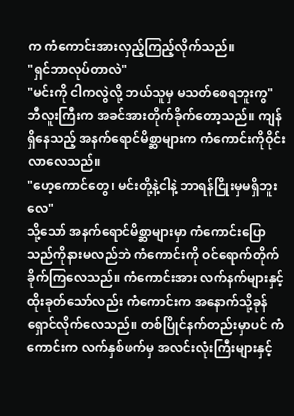က ကံကောင်းအားလှည့်ကြည့်လိုက်သည်။
"ရှင်ဘာလုပ်တာလဲ"
"မင်းကို ငါကလွဲလို့ ဘယ်သူမှ မသတ်စေရဘူးကွ"
ဘီလူးကြီးက အခင်အားတိုက်ခိုက်တော့သည်။ ကျန်ရှိနေသည့် အနက်ရောင်မိစ္ဆာများက ကံကောင်းကိုဝိုင်းလာလေသည်။
"ဟေ့ကောင်တွေ၊ မင်းတို့နဲ့ငါနဲ့ ဘာရန်ငြိုးမှမရှိဘူးလေ"
သို့သော် အနက်ရောင်မိစ္ဆာများမှာ ကံကောင်းပြောသည်ကိုနားမလည်ဘဲ ကံကောင်းကို ဝင်ရောက်တိုက်ခိုက်ကြလေသည်။ ကံကောင်းအား လက်နက်များနှင့် ထိုးခုတ်သော်လည်း ကံကောင်းက အနောက်သို့ခုန်ရှောင်လိုက်လေသည်။ တစ်ပြိုင်နက်တည်းမှာပင် ကံကောင်းက လက်နှစ်ဖက်မှ အလင်းလုံးကြီးများနှင့်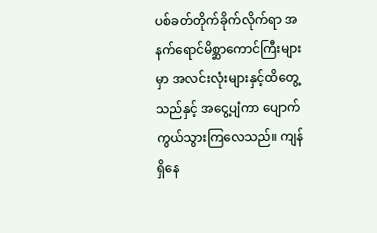ပစ်ခတ်တိုက်ခိုက်လိုက်ရာ အနက်ရောင်မိစ္ဆာကောင်ကြီးများမှာ အလင်းလုံးများနှင့်ထိတွေ့သည်နှင့် အငွေ့ပျံကာ ပျောက်ကွယ်သွားကြလေသည်။ ကျန်ရှိနေ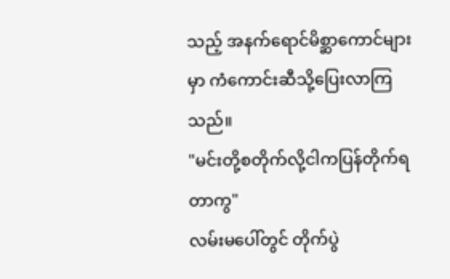သည့် အနက်ရောင်မိစ္ဆာကောင်များမှာ ကံကောင်းဆီသို့ပြေးလာကြသည်။
"မင်းတို့စတိုက်လို့ငါကပြန်တိုက်ရတာကွ"
လမ်းမပေါ်တွင် တိုက်ပွဲ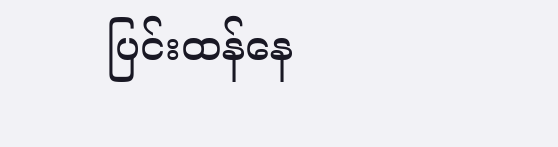ပြင်းထန်နေ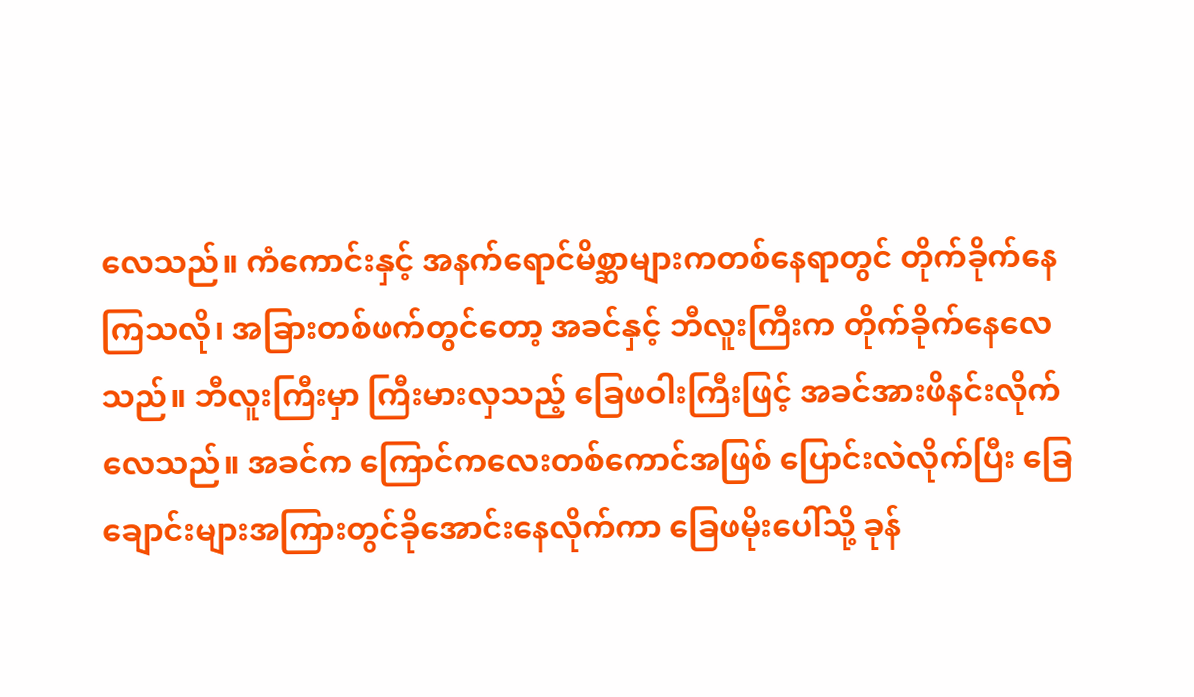လေသည်။ ကံကောင်းနှင့် အနက်ရောင်မိစ္ဆာများကတစ်နေရာတွင် တိုက်ခိုက်နေကြသလို၊ အခြားတစ်ဖက်တွင်တော့ အခင်နှင့် ဘီလူးကြီးက တိုက်ခိုက်နေလေသည်။ ဘီလူးကြီးမှာ ကြီးမားလှသည့် ခြေဖဝါးကြီးဖြင့် အခင်အားဖိနင်းလိုက်လေသည်။ အခင်က ကြောင်ကလေးတစ်ကောင်အဖြစ် ပြောင်းလဲလိုက်ပြီး ခြေချောင်းများအကြားတွင်ခိုအောင်းနေလိုက်ကာ ခြေဖမိုးပေါ်သို့ ခုန်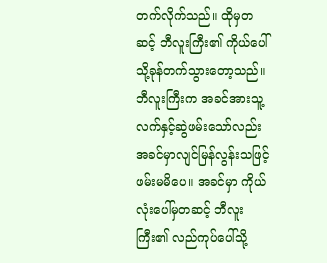တက်လိုက်သည်။ ထိုမှတဆင့် ဘီလူးကြီး၏ ကိုယ်ပေါ်သို့ခုန်တက်သွားတော့သည်။ ဘီလူးကြီးက အခင်အားသူ့လက်နှင့်ဆွဲဖမ်းသော်လည်း အခင်မှာလျင်မြန်လွန်းသဖြင့် ဖမ်းမမိပေ။ အခင်မှာ ကိုယ်လုံးပေါ်မှတဆင့် ဘီလူးကြီး၏ လည်ကုပ်ပေါ်သို့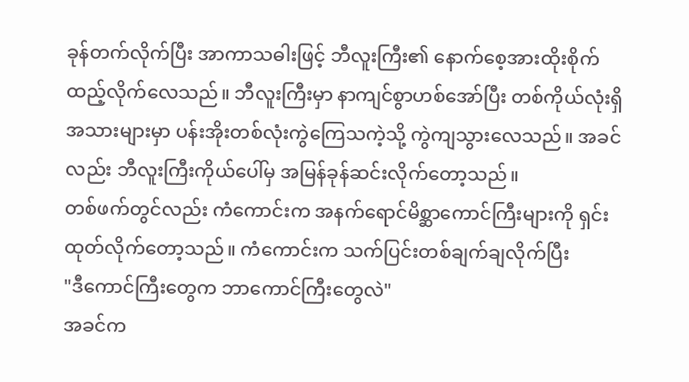ခုန်တက်လိုက်ပြီး အာကာသဓါးဖြင့် ဘီလူးကြီး၏ နောက်စေ့အားထိုးစိုက်ထည့်လိုက်လေသည်။ ဘီလူးကြီးမှာ နာကျင်စွာဟစ်အော်ပြီး တစ်ကိုယ်လုံးရှိအသားများမှာ ပန်းအိုးတစ်လုံးကွဲကြေသကဲ့သို့ ကွဲကျသွားလေသည်။ အခင်လည်း ဘီလူးကြီးကိုယ်ပေါ်မှ အမြန်ခုန်ဆင်းလိုက်တော့သည်။
တစ်ဖက်တွင်လည်း ကံကောင်းက အနက်ရောင်မိစ္ဆာကောင်ကြီးများကို ရှင်းထုတ်လိုက်တော့သည်။ ကံကောင်းက သက်ပြင်းတစ်ချက်ချလိုက်ပြီး
"ဒီကောင်ကြီးတွေက ဘာကောင်ကြီးတွေလဲ"
အခင်က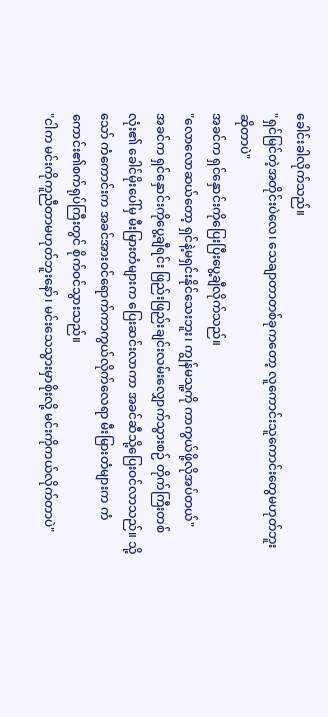ခေါင်းခါလိုက်သည်။
"ရှင်မြင်တဲ့အတိုင်းပဲလေ၊ သေချာတာတစ်ခုကတော့ လူကောင်းသူကောင်းတွေမဟုတ်ဘူးဆိုတာပဲ"
အခင်က ရှင်နှောင်းကိုပြေးပြီးပွေ့ချီလိုက်သည်။
"လောလောဆယ်တော့ ရှင်နဲ့မရှင်းနိုင်သေးဘူး၊ ကျွန်မသူ့ကို ကာကွယ်ဖို့လိုအပ်တယ်"
အခင်က ရှင်နှောင်းကိုပွေ့ချီရင်း ဖြည်းဖြည်းချင်းလမ်းလျှောက်သွားစဉ် တိုက်ကြီးတစ်လုံး၏ ခေါင်မိုးပေါ်မှ မီးမြားတံများက ပြေးဆင်းလာကာ အခင်ဆီသို့ပြေးဝင်လာသည်။ သို့သော် ကံကောင်းက အခင်အားဝင်ရောက်ကာကွယ်လိုက်လေရာ မီးမြားတံများက ကံကောင်း၏စက်ရုပ်ကြီးတွင် စိုက်ဝင်သွားသည်။
"ငါက မင်းကိုကူညီတာမဟုတ်ဘူးနော်၊ မင်းသေသွားမှာစိုးလို့ မင်းကိုကယ်လိုက်တာပဲ"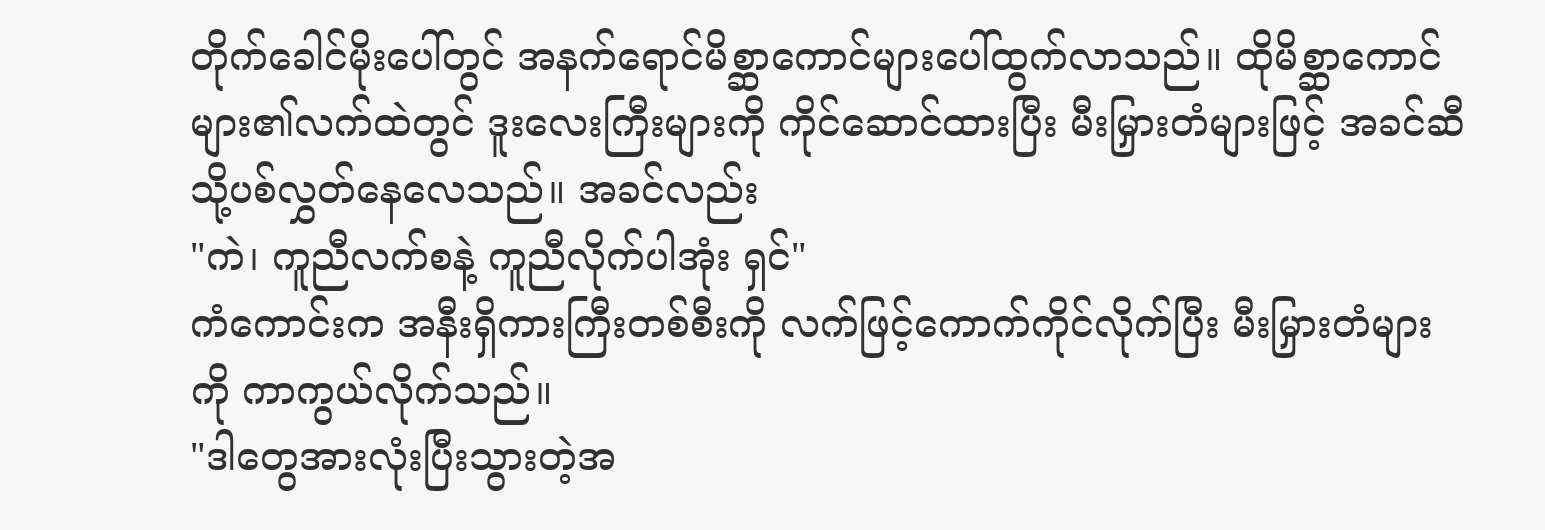တိုက်ခေါင်မိုးပေါ်တွင် အနက်ရောင်မိစ္ဆာကောင်များပေါ်ထွက်လာသည်။ ထိုမိစ္ဆာကောင်များ၏လက်ထဲတွင် ဒူးလေးကြီးများကို ကိုင်ဆောင်ထားပြီး မီးမြှားတံများဖြင့် အခင်ဆီသို့ပစ်လွှတ်နေလေသည်။ အခင်လည်း
"ကဲ၊ ကူညီလက်စနဲ့ ကူညီလိုက်ပါအုံး ရှင်"
ကံကောင်းက အနီးရှိကားကြီးတစ်စီးကို လက်ဖြင့်ကောက်ကိုင်လိုက်ပြီး မီးမြှားတံများကို ကာကွယ်လိုက်သည်။
"ဒါတွေအားလုံးပြီးသွားတဲ့အ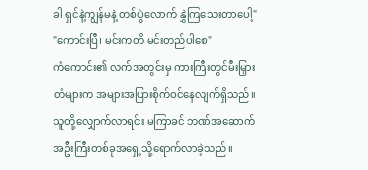ခါ ရှင်နဲ့ကျွန်မနဲ့ တစ်ပွဲလောက် နွှဲကြသေးတာပေါ့"
"ကောင်းပြီ၊ မင်းကတိ မင်းတည်ပါစေ"
ကံကောင်း၏ လက်အတွင်းမှ ကားကြီးတွင်မီးမြှားတံများက အများအပြားစိုက်ဝင်နေလျက်ရှိသည်။ သူတို့လျှောက်လာရင်း မကြာခင် ဘဏ်အဆောက်အဦးကြီးတစ်ခုအရှေ့သို့ရောက်လာခဲ့သည်။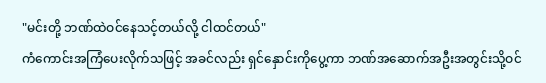"မင်းတို့ ဘဏ်ထဲဝင်နေသင့်တယ်လို့ ငါထင်တယ်"
ကံကောင်းအကြံပေးလိုက်သဖြင့် အခင်လည်း ရှင်နှောင်းကိုပွေ့ကာ ဘဏ်အဆောက်အဦးအတွင်းသို့ဝင်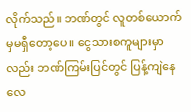လိုက်သည်။ ဘဏ်တွင် လူတစ်ယောက်မှမရှီတော့ပေ။ ငွေသားစကူများမှာလည်း ဘဏ်ကြမ်းပြင်တွင် ပြန့်ကျဲနေလေ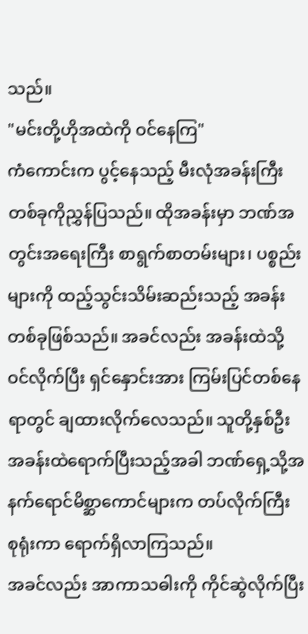သည်။
"မင်းတို့ဟိုအထဲကို ဝင်နေကြ"
ကံကောင်းက ပွင့်နေသည့် မီးလုံအခန်းကြီးတစ်ခုကိုညွှန်ပြသည်။ ထိုအခန်းမှာ ဘဏ်အတွင်းအရေးကြီး စာရွက်စာတမ်းများ၊ ပစ္စည်းများကို ထည့်သွင်းသိမ်းဆည်းသည့် အခန်းတစ်ခုဖြစ်သည်။ အခင်လည်း အခန်းထဲသို့ဝင်လိုက်ပြီး ရှင်နှောင်းအား ကြမ်းပြင်တစ်နေရာတွင် ချထားလိုက်လေသည်။ သူတို့နှစ်ဦး အခန်းထဲရောက်ပြီးသည့်အခါ ဘဏ်ရှေ့သို့အနက်ရောင်မိစ္ဆာကောင်များက တပ်လိုက်ကြီး စုရုံးကာ ရောက်ရှိလာကြသည်။
အခင်လည်း အာကာသဓါးကို ကိုင်ဆွဲလိုက်ပြီး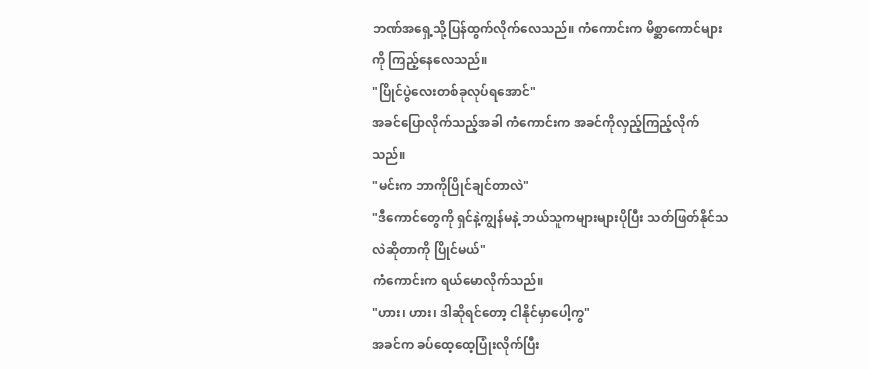ဘဏ်အရှေ့သို့ပြန်ထွက်လိုက်လေသည်။ ကံကောင်းက မိစ္ဆာကောင်များကို ကြည့်နေလေသည်။
"ပြိုင်ပွဲလေးတစ်ခုလုပ်ရအောင်"
အခင်ပြောလိုက်သည့်အခါ ကံကောင်းက အခင်ကိုလှည့်ကြည့်လိုက်သည်။
"မင်းက ဘာကိုပြိုင်ချင်တာလဲ"
"ဒီကောင်တွေကို ရှင်နဲ့ကျွန်မနဲ့ ဘယ်သူကများများပိုပြီး သတ်ဖြတ်နိုင်သလဲဆိုတာကို ပြိုင်မယ်"
ကံကောင်းက ရယ်မောလိုက်သည်။
"ဟား၊ ဟား၊ ဒါဆိုရင်တော့ ငါနိုင်မှာပေါ့ကွ"
အခင်က ခပ်ထေ့ထေ့ပြုံးလိုက်ပြီး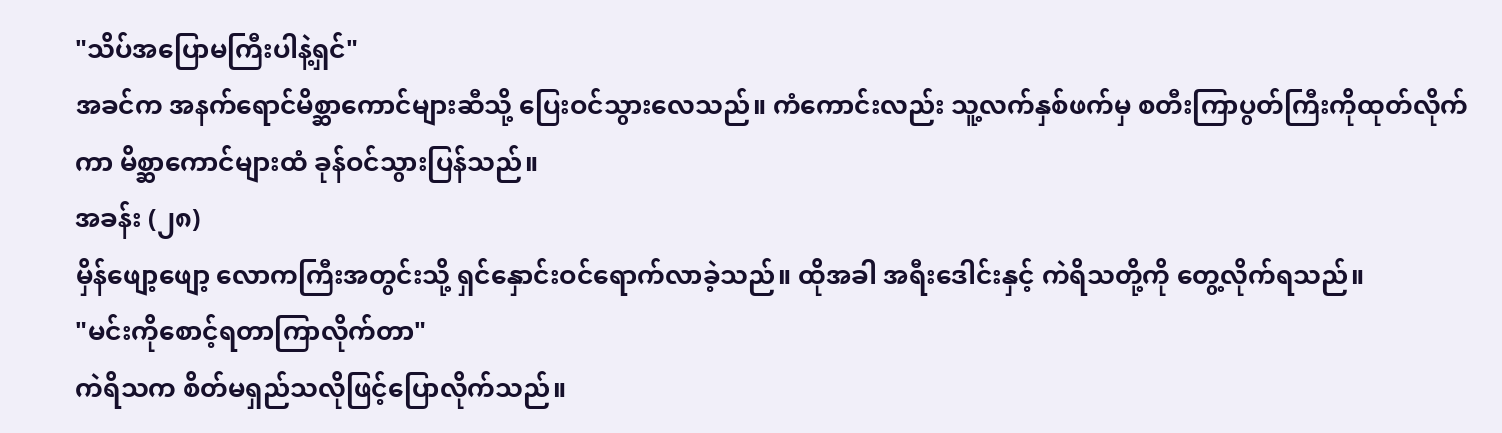"သိပ်အပြောမကြီးပါနဲ့ရှင်"
အခင်က အနက်ရောင်မိစ္ဆာကောင်များဆီသို့ ပြေးဝင်သွားလေသည်။ ကံကောင်းလည်း သူ့လက်နှစ်ဖက်မှ စတီးကြာပွတ်ကြီးကိုထုတ်လိုက်ကာ မိစ္ဆာကောင်များထံ ခုန်ဝင်သွားပြန်သည်။
အခန်း (၂၈)
မှိန်ဖျော့ဖျော့ လောကကြီးအတွင်းသို့ ရှင်နှောင်းဝင်ရောက်လာခဲ့သည်။ ထိုအခါ အရီးဒေါင်းနှင့် ကဲရိသတို့ကို တွေ့လိုက်ရသည်။
"မင်းကိုစောင့်ရတာကြာလိုက်တာ"
ကဲရိသက စိတ်မရှည်သလိုဖြင့်ပြောလိုက်သည်။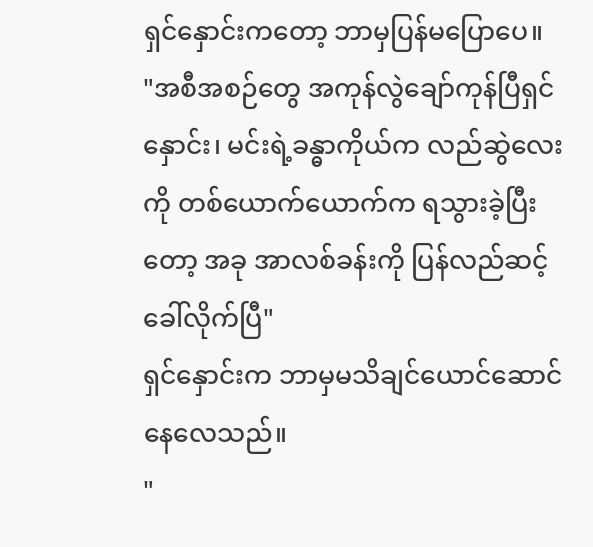ရှင်နှောင်းကတော့ ဘာမှပြန်မပြောပေ။
"အစီအစဉ်တွေ အကုန်လွဲချော်ကုန်ပြီရှင်နှောင်း၊ မင်းရဲ့ခန္ဓာကိုယ်က လည်ဆွဲလေးကို တစ်ယောက်ယောက်က ရသွားခဲ့ပြီးတော့ အခု အာလစ်ခန်းကို ပြန်လည်ဆင့်ခေါ်လိုက်ပြီ"
ရှင်နှောင်းက ဘာမှမသိချင်ယောင်ဆောင်နေလေသည်။
"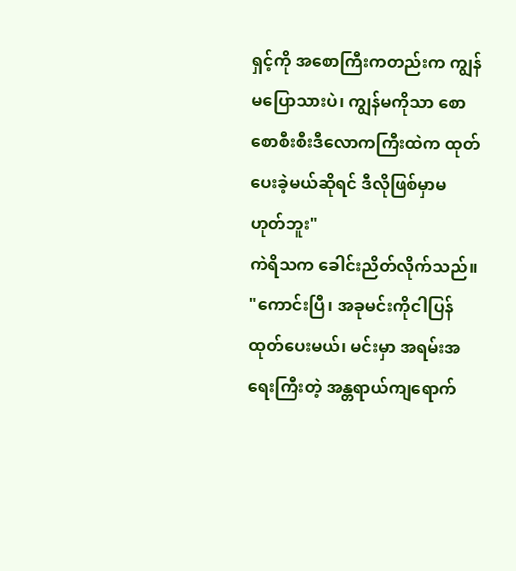ရှင့်ကို အစောကြီးကတည်းက ကျွန်မပြောသားပဲ၊ ကျွန်မကိုသာ စောစောစီးစီးဒီလောကကြီးထဲက ထုတ်ပေးခဲ့မယ်ဆိုရင် ဒီလိုဖြစ်မှာမဟုတ်ဘူး"
ကဲရိသက ခေါင်းညိတ်လိုက်သည်။
"ကောင်းပြီ၊ အခုမင်းကိုငါပြန်ထုတ်ပေးမယ်၊ မင်းမှာ အရမ်းအရေးကြီးတဲ့ အန္တရာယ်ကျရောက်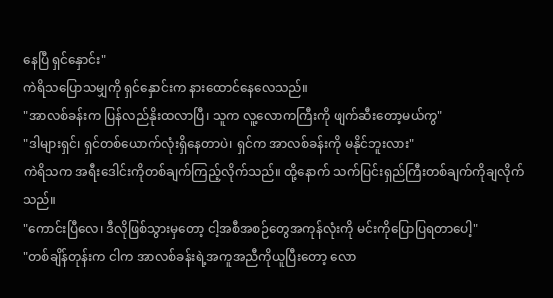နေပြီ ရှင်နှောင်း"
ကဲရိသပြောသမျှကို ရှင်နှောင်းက နားထောင်နေလေသည်။
"အာလစ်ခန်းက ပြန်လည်နိုးထလာပြီ၊ သူက လူ့လောကကြီးကို ဖျက်ဆီးတော့မယ်ကွ"
"ဒါများရှင်၊ ရှင်တစ်ယောက်လုံးရှိနေတာပဲ၊ ရှင်က အာလစ်ခန်းကို မနိုင်ဘူးလား"
ကဲရိသက အရီးဒေါင်းကိုတစ်ချက်ကြည့်လိုက်သည်။ ထို့နောက် သက်ပြင်းရှည်ကြီးတစ်ချက်ကိုချလိုက်သည်။
"ကောင်းပြီလေ၊ ဒီလိုဖြစ်သွားမှတော့ ငါ့အစီအစဉ်တွေအကုန်လုံးကို မင်းကိုပြောပြရတာပေါ့"
"တစ်ချိန်တုန်းက ငါက အာလစ်ခန်းရဲ့အကူအညီကိုယူပြီးတော့ လော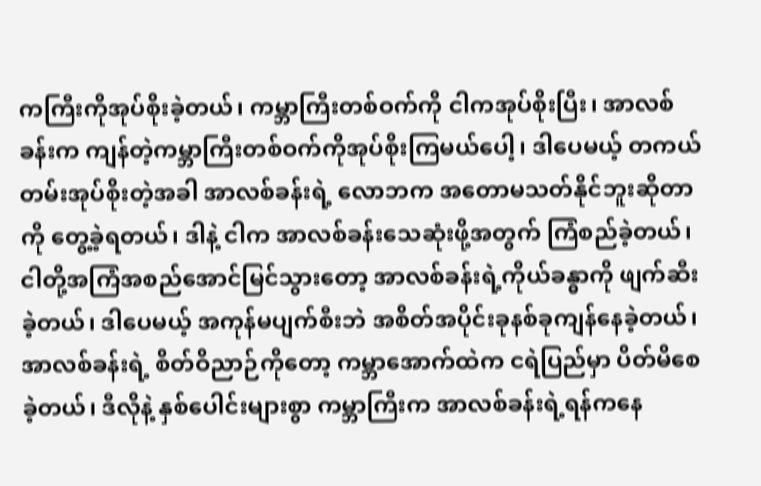ကကြီးကိုအုပ်စိုးခဲ့တယ်၊ ကမ္ဘာကြီးတစ်ဝက်ကို ငါကအုပ်စိုးပြီး၊ အာလစ်ခန်းက ကျန်တဲ့ကမ္ဘာကြီးတစ်ဝက်ကိုအုပ်စိုးကြမယ်ပေါ့၊ ဒါပေမယ့် တကယ်တမ်းအုပ်စိုးတဲ့အခါ အာလစ်ခန်းရဲ့ လောဘက အတောမသတ်နိုင်ဘူးဆိုတာကို တွေ့ခဲ့ရတယ်၊ ဒါနဲ့ ငါက အာလစ်ခန်းသေဆုံးဖို့အတွက် ကြံစည်ခဲ့တယ်၊ ငါတို့အကြံအစည်အောင်မြင်သွားတော့ အာလစ်ခန်းရဲ့ကိုယ်ခန္ဓာကို ဖျက်ဆီးခဲ့တယ်၊ ဒါပေမယ့် အကုန်မပျက်စီးဘဲ အစိတ်အပိုင်းခုနစ်ခုကျန်နေခဲ့တယ်၊ အာလစ်ခန်းရဲ့ စိတ်ဝိညာဉ်ကိုတော့ ကမ္ဘာအောက်ထဲက ငရဲပြည်မှာ ပိတ်မိစေခဲ့တယ်၊ ဒီလိုနဲ့ နှစ်ပေါင်းများစွာ ကမ္ဘာကြီးက အာလစ်ခန်းရဲ့ရန်ကနေ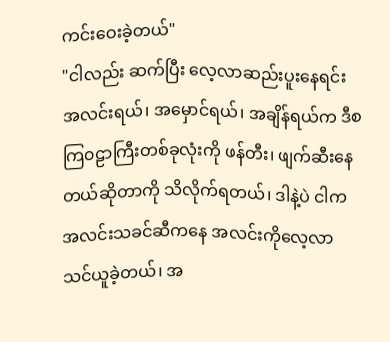ကင်းဝေးခဲ့တယ်"
"ငါလည်း ဆက်ပြီး လေ့လာဆည်းပူးနေရင်း အလင်းရယ်၊ အမှောင်ရယ်၊ အချိန်ရယ်က ဒီစကြ၀ဠာကြီးတစ်ခုလုံးကို ဖန်တီး၊ ဖျက်ဆီးနေတယ်ဆိုတာကို သိလိုက်ရတယ်၊ ဒါနဲ့ပဲ ငါက အလင်းသခင်ဆီကနေ အလင်းကိုလေ့လာသင်ယူခဲ့တယ်၊ အ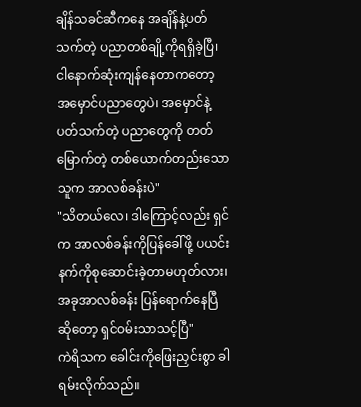ချိန်သခင်ဆီကနေ အချိန်နဲ့ပတ်သက်တဲ့ ပညာတစ်ချို့ကိုရရှိခဲ့ပြီ၊ ငါနောက်ဆုံးကျန်နေတာကတော့ အမှောင်ပညာတွေပဲ၊ အမှောင်နဲ့ပတ်သက်တဲ့ ပညာတွေကို တတ်မြောက်တဲ့ တစ်ယောက်တည်းသောသူက အာလစ်ခန်းပဲ"
"သိတယ်လေ၊ ဒါကြောင့်လည်း ရှင်က အာလစ်ခန်းကိုပြန်ခေါ်ဖို့ ပယင်းနက်ကိုစုဆောင်းခဲ့တာမဟုတ်လား၊ အခုအာလစ်ခန်း ပြန်ရောက်နေပြီဆိုတော့ ရှင်ဝမ်းသာသင့်ပြီ"
ကဲရိသက ခေါင်းကိုဖြေးညှင်းစွာ ခါရမ်းလိုက်သည်။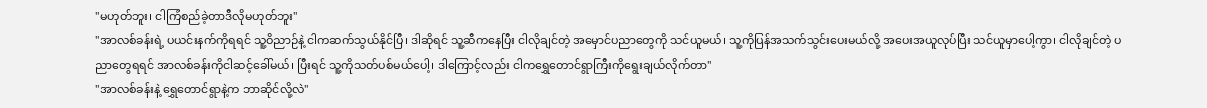"မဟုတ်ဘူး၊ ငါကြံစည်ခဲ့တာဒီလိုမဟုတ်ဘူး"
"အာလစ်ခန်းရဲ့ ပယင်းနက်ကိုရရင် သူ့ဝိညာဉ်နဲ့ ငါကဆက်သွယ်နိုင်ပြီ၊ ဒါဆိုရင် သူ့ဆီကနေပြီး ငါလိုချင်တဲ့ အမှောင်ပညာတွေကို သင်ယူမယ်၊ သူ့ကိုပြန်အသက်သွင်းပေးမယ်လို့ အပေးအယူလုပ်ပြီး သင်ယူမှာပေါ့ကွာ၊ ငါလိုချင်တဲ့ ပညာတွေရရင် အာလစ်ခန်းကိုငါဆင့်ခေါ်မယ်၊ ပြီးရင် သူ့ကိုသတ်ပစ်မယ်ပေါ့၊ ဒါကြောင့်လည်း ငါကရွှေတောင်ရွာကြီးကိုရွေးချယ်လိုက်တာ"
"အာလစ်ခန်းနဲ့ ရွှေတောင်ရွာနဲ့က ဘာဆိုင်လို့လဲ"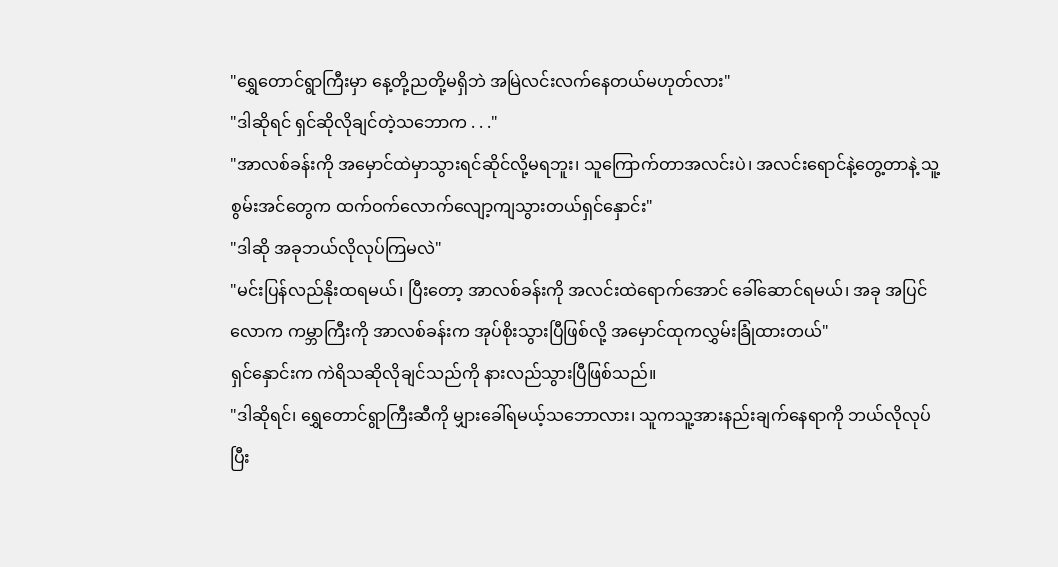"ရွှေတောင်ရွာကြီးမှာ နေ့တို့ညတို့မရှိဘဲ အမြဲလင်းလက်နေတယ်မဟုတ်လား"
"ဒါဆိုရင် ရှင်ဆိုလိုချင်တဲ့သဘောက . . ."
"အာလစ်ခန်းကို အမှောင်ထဲမှာသွားရင်ဆိုင်လို့မရဘူး၊ သူကြောက်တာအလင်းပဲ၊ အလင်းရောင်နဲ့တွေ့တာနဲ့ သူ့စွမ်းအင်တွေက ထက်ဝက်လောက်လျော့ကျသွားတယ်ရှင်နှောင်း"
"ဒါဆို အခုဘယ်လိုလုပ်ကြမလဲ"
"မင်းပြန်လည်နိုးထရမယ်၊ ပြီးတော့ အာလစ်ခန်းကို အလင်းထဲရောက်အောင် ခေါ်ဆောင်ရမယ်၊ အခု အပြင်လောက ကမ္ဘာကြီးကို အာလစ်ခန်းက အုပ်စိုးသွားပြီဖြစ်လို့ အမှောင်ထုကလွှမ်းခြုံထားတယ်"
ရှင်နှောင်းက ကဲရိသဆိုလိုချင်သည်ကို နားလည်သွားပြီဖြစ်သည်။
"ဒါဆိုရင်၊ ရွှေတောင်ရွာကြီးဆီကို မျှားခေါ်ရမယ့်သဘောလား၊ သူကသူ့အားနည်းချက်နေရာကို ဘယ်လိုလုပ်ပြီး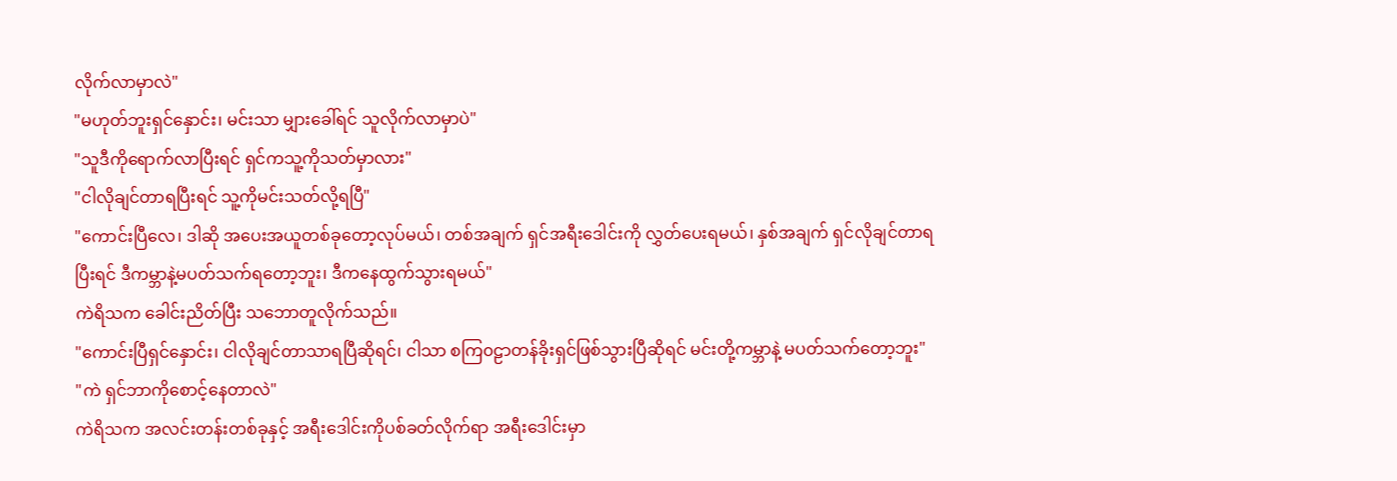လိုက်လာမှာလဲ"
"မဟုတ်ဘူးရှင်နှောင်း၊ မင်းသာ မျှားခေါ်ရင် သူလိုက်လာမှာပဲ"
"သူဒီကိုရောက်လာပြီးရင် ရှင်ကသူ့ကိုသတ်မှာလား"
"ငါလိုချင်တာရပြီးရင် သူ့ကိုမင်းသတ်လို့ရပြီ"
"ကောင်းပြီလေ၊ ဒါဆို အပေးအယူတစ်ခုတော့လုပ်မယ်၊ တစ်အချက် ရှင်အရီးဒေါင်းကို လွှတ်ပေးရမယ်၊ နှစ်အချက် ရှင်လိုချင်တာရပြီးရင် ဒီကမ္ဘာနဲ့မပတ်သက်ရတော့ဘူး၊ ဒီကနေထွက်သွားရမယ်"
ကဲရိသက ခေါင်းညိတ်ပြီး သဘောတူလိုက်သည်။
"ကောင်းပြီရှင်နှောင်း၊ ငါလိုချင်တာသာရပြီဆိုရင်၊ ငါသာ စကြ၀ဠာတန်ခိုးရှင်ဖြစ်သွားပြီဆိုရင် မင်းတို့ကမ္ဘာနဲ့ မပတ်သက်တော့ဘူး"
"ကဲ ရှင်ဘာကိုစောင့်နေတာလဲ"
ကဲရိသက အလင်းတန်းတစ်ခုနှင့် အရီးဒေါင်းကိုပစ်ခတ်လိုက်ရာ အရီးဒေါင်းမှာ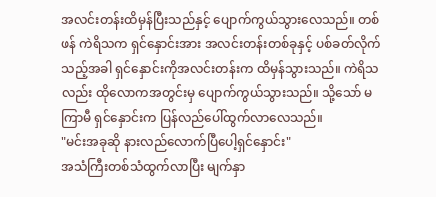အလင်းတန်းထိမှန်ပြီးသည်နှင့် ပျောက်ကွယ်သွားလေသည်။ တစ်ဖန် ကဲရိသက ရှင်နှောင်းအား အလင်းတန်းတစ်ခုနှင့် ပစ်ခတ်လိုက်သည့်အခါ ရှင်နှောင်းကိုအလင်းတန်းက ထိမှန်သွားသည်။ ကဲရိသလည်း ထိုလောကအတွင်းမှ ပျောက်ကွယ်သွားသည်။ သို့သော် မကြာမီ ရှင်နှောင်းက ပြန်လည်ပေါ်ထွက်လာလေသည်။
"မင်းအခုဆို နားလည်လောက်ပြီပေါ့ရှင်နှောင်း"
အသံကြီးတစ်သံထွက်လာပြီး မျက်နှာ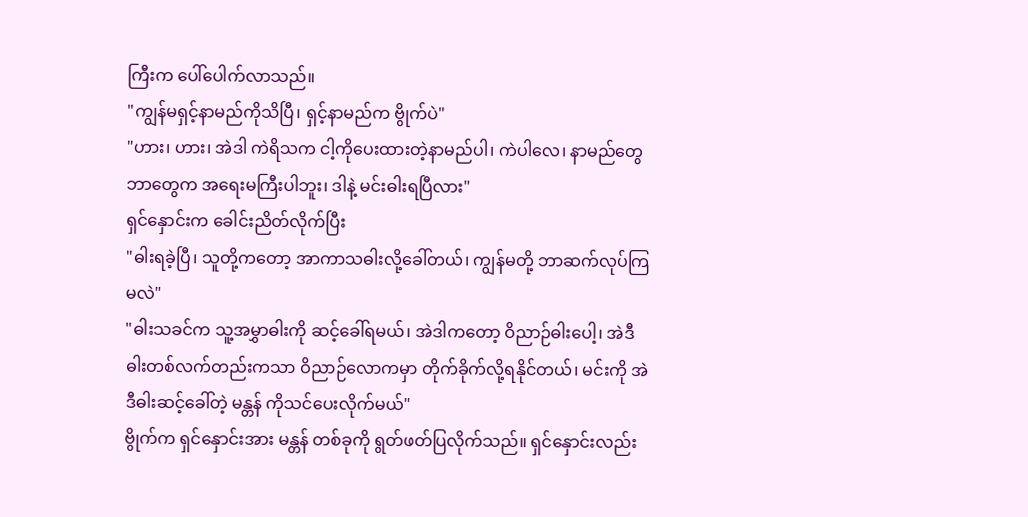ကြီးက ပေါ်ပေါက်လာသည်။
"ကျွန်မရှင့်နာမည်ကိုသိပြီ၊ ရှင့်နာမည်က ဗွိုက်ပဲ"
"ဟား၊ ဟား၊ အဲဒါ ကဲရိသက ငါ့ကိုပေးထားတဲ့နာမည်ပါ၊ ကဲပါလေ၊ နာမည်တွေဘာတွေက အရေးမကြီးပါဘူး၊ ဒါနဲ့ မင်းဓါးရပြီလား"
ရှင်နှောင်းက ခေါင်းညိတ်လိုက်ပြီး
"ဓါးရခဲ့ပြီ၊ သူတို့ကတော့ အာကာသဓါးလို့ခေါ်တယ်၊ ကျွန်မတို့ ဘာဆက်လုပ်ကြမလဲ"
"ဓါးသခင်က သူ့အမွှာဓါးကို ဆင့်ခေါ်ရမယ်၊ အဲဒါကတော့ ဝိညာဉ်ဓါးပေါ့၊ အဲဒီဓါးတစ်လက်တည်းကသာ ဝိညာဉ်လောကမှာ တိုက်ခိုက်လို့ရနိုင်တယ်၊ မင်းကို အဲဒီဓါးဆင့်ခေါ်တဲ့ မန္တန် ကိုသင်ပေးလိုက်မယ်"
ဗွိုက်က ရှင်နှောင်းအား မန္တန် တစ်ခုကို ရွတ်ဖတ်ပြလိုက်သည်။ ရှင်နှောင်းလည်း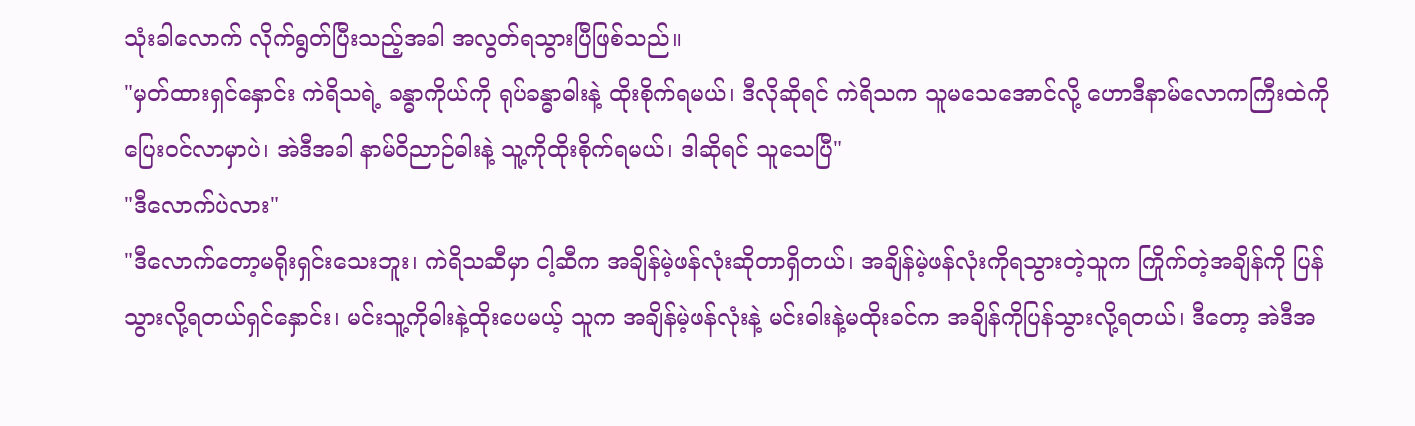သုံးခါလောက် လိုက်ရွတ်ပြီးသည့်အခါ အလွတ်ရသွားပြီဖြစ်သည်။
"မှတ်ထားရှင်နှောင်း ကဲရိသရဲ့ ခန္ဓာကိုယ်ကို ရုပ်ခန္ဓာဓါးနဲ့ ထိုးစိုက်ရမယ်၊ ဒီလိုဆိုရင် ကဲရိသက သူမသေအောင်လို့ ဟောဒီနာမ်လောကကြီးထဲကို ပြေးဝင်လာမှာပဲ၊ အဲဒီအခါ နာမ်ဝိညာဉ်ဓါးနဲ့ သူ့ကိုထိုးစိုက်ရမယ်၊ ဒါဆိုရင် သူသေပြီ"
"ဒီလောက်ပဲလား"
"ဒီလောက်တော့မရိုးရှင်းသေးဘူး၊ ကဲရိသဆီမှာ ငါ့ဆီက အချိန်မဲ့ဖန်လုံးဆိုတာရှိတယ်၊ အချိန်မဲ့ဖန်လုံးကိုရသွားတဲ့သူက ကြိုက်တဲ့အချိန်ကို ပြန်သွားလို့ရတယ်ရှင်နှောင်း၊ မင်းသူ့ကိုဓါးနဲ့ထိုးပေမယ့် သူက အချိန်မဲ့ဖန်လုံးနဲ့ မင်းဓါးနဲ့မထိုးခင်က အချိန်ကိုပြန်သွားလို့ရတယ်၊ ဒီတော့ အဲဒီအ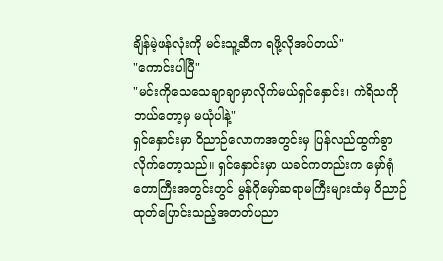ချိန်မဲ့ဖန်လုံးကို မင်းသူ့ဆီက ရဖို့လိုအပ်တယ်"
"ကောင်းပါပြီ"
"မင်းကိုသေသေချာချာမှာလိုက်မယ်ရှင်နှောင်း၊ ကဲရိသကို ဘယ်တော့မှ မယုံပါနဲ့"
ရှင်နှောင်းမှာ ဝိညာဉ်လောကအတွင်းမှ ပြန်လည်ထွက်ခွာလိုက်တော့သည်။ ရှင်နှောင်းမှာ ယခင်ကတည်းက မှော်ရုံတောကြီးအတွင်းတွင် မွန်ဂိုမှော်ဆရာမကြီးများထံမှ ဝိညာဉ်ထုတ်ပြောင်းသည့်အတတ်ပညာ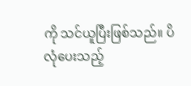ကို သင်ယူပြီးဖြစ်သည်။ ပိလုံပေးသည့်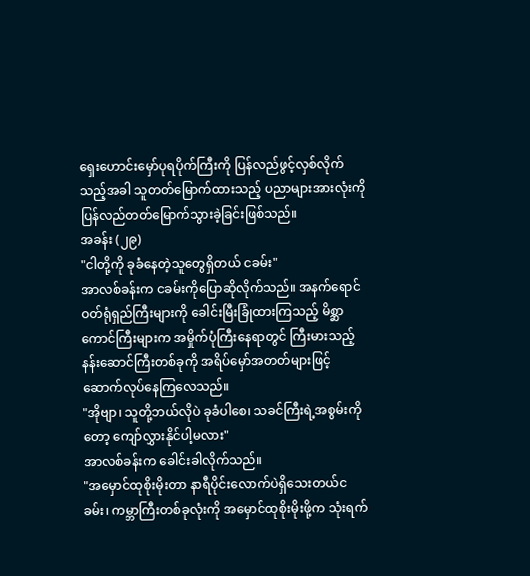ရှေးဟောင်းမှော်ပုရပိုက်ကြီးကို ပြန်လည်ဖွင့်လှစ်လိုက်သည့်အခါ သူတတ်မြောက်ထားသည့် ပညာများအားလုံးကို ပြန်လည်တတ်မြောက်သွားခဲ့ခြင်းဖြစ်သည်။
အခန်း (၂၉)
"ငါတို့ကို ခုခံနေတဲ့သူတွေရှိတယ် ငခမ်း"
အာလစ်ခန်းက ငခမ်းကိုပြောဆိုလိုက်သည်။ အနက်ရောင်ဝတ်ရုံရှည်ကြီးများကို ခေါင်းမြီးခြုံထားကြသည့် မိစ္ဆာကောင်ကြီးများက အမှိုက်ပုံကြီးနေရာတွင် ကြီးမားသည့် နန်းဆောင်ကြီးတစ်ခုကို အရိပ်မှော်အတတ်များဖြင့် ဆောက်လုပ်နေကြလေသည်။
"အိုဗျာ၊ သူတို့ဘယ်လိုပဲ ခုခံပါစေ၊ သခင်ကြီးရဲ့အစွမ်းကိုတော့ ကျော်လွှားနိုင်ပါ့မလား"
အာလစ်ခန်းက ခေါင်းခါလိုက်သည်။
"အမှောင်ထုစိုးမိုးတာ နာရီပိုင်းလောက်ပဲရှိသေးတယ်ငခမ်း၊ ကမ္ဘာကြီးတစ်ခုလုံးကို အမှောင်ထုစိုးမိုးဖို့က သုံးရက်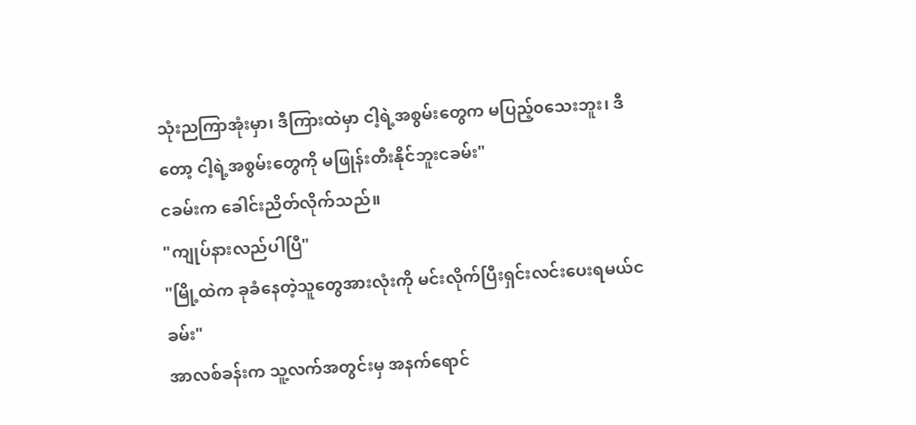သုံးညကြာအုံးမှာ၊ ဒီကြားထဲမှာ ငါ့ရဲ့အစွမ်းတွေက မပြည့်၀သေးဘူး၊ ဒီတော့ ငါ့ရဲ့အစွမ်းတွေကို မဖြုန်းတီးနိုင်ဘူးငခမ်း"
ငခမ်းက ခေါင်းညိတ်လိုက်သည်။
"ကျုပ်နားလည်ပါပြီ"
"မြို့ထဲက ခုခံနေတဲ့သူတွေအားလုံးကို မင်းလိုက်ပြီးရှင်းလင်းပေးရမယ်ငခမ်း"
အာလစ်ခန်းက သူ့လက်အတွင်းမှ အနက်ရောင်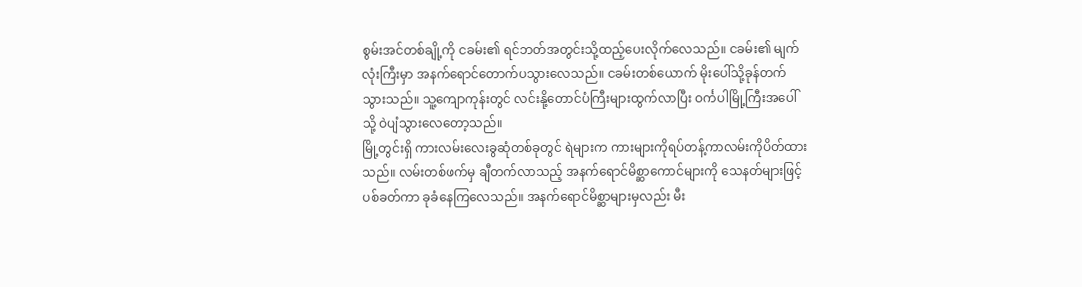စွမ်းအင်တစ်ချို့ကို ငခမ်း၏ ရင်ဘတ်အတွင်းသို့ထည့်ပေးလိုက်လေသည်။ ငခမ်း၏ မျက်လုံးကြီးမှာ အနက်ရောင်တောက်ပသွားလေသည်။ ငခမ်းတစ်ယောက် မိုးပေါ်သို့ခုန်တက်သွားသည်။ သူ့ကျောကုန်းတွင် လင်းနို့တောင်ပံကြီးများထွက်လာပြီး ဝင်္ကပါမြို့ကြီးအပေါ်သို့ ဝဲပျံသွားလေတော့သည်။
မြို့တွင်းရှိ ကားလမ်းလေးခွဆုံတစ်ခုတွင် ရဲများက ကားများကိုရပ်တန့်ကာလမ်းကိုပိတ်ထားသည်။ လမ်းတစ်ဖက်မှ ချီတက်လာသည့် အနက်ရောင်မိစ္ဆာကောင်များကို သေနတ်များဖြင့် ပစ်ခတ်ကာ ခုခံနေကြလေသည်။ အနက်ရောင်မိစ္ဆာများမှလည်း မီး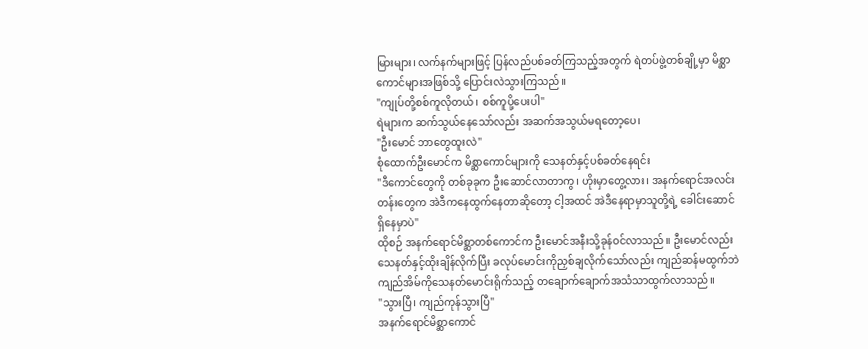မြားများ၊ လက်နက်များဖြင့် ပြန်လည်ပစ်ခတ်ကြသည့်အတွက် ရဲတပ်ဖွဲ့တစ်ချို့မှာ မိစ္ဆာကောင်များအဖြစ်သို့ ပြောင်းလဲသွားကြသည်။
"ကျုပ်တို့စစ်ကူလိုတယ်၊ စစ်ကူပို့ပေးပါ"
ရဲများက ဆက်သွယ်နေသော်လည်း အဆက်အသွယ်မရတော့ပေ၊
"ဦးမောင် ဘာတွေထူးလဲ"
စုံထောက်ဦးမောင်က မိစ္ဆာကောင်များကို သေနတ်နှင့်ပစ်ခတ်နေရင်း
"ဒီကောင်တွေကို တစ်ခုခုက ဦးဆောင်လာတာကွ၊ ဟိုးမှာတွေ့လား၊ အနက်ရောင်အလင်းတန်းတွေက အဲဒီကနေထွက်နေတာဆိုတော့ ငါ့အထင် အဲဒီနေရာမှာသူတို့ရဲ့ ခေါင်းဆောင်ရှိနေမှာပဲ"
ထိုစဉ် အနက်ရောင်မိစ္ဆာတစ်ကောင်က ဦးမောင်အနီးသို့ခုန်ဝင်လာသည်။ ဦးမောင်လည်း သေနတ်နှင့်ထိုးချိန်လိုက်ပြီး ခလုပ်မောင်းကိုညှစ်ချလိုက်သော်လည်း ကျည်ဆန်မထွက်ဘဲ ကျည်အိမ်ကိုသေနတ်မောင်းရိုက်သည့် တချောက်ချောက်အသံသာထွက်လာသည်။
"သွားပြီ၊ ကျည်ကုန်သွားပြီ"
အနက်ရောင်မိစ္ဆာကောင်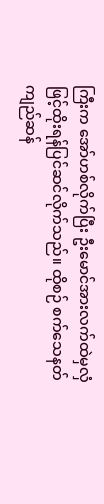ကြီးက အော်ဟစ်လိုက်ပြီး ဦးမောင်အားလက်ထဲမှလှံဖြင့်ထိုးရန်ပြင်ဆင်လိုက်သည်။ ထိုစဉ် စက်သေနတ်ကျည်ဆန်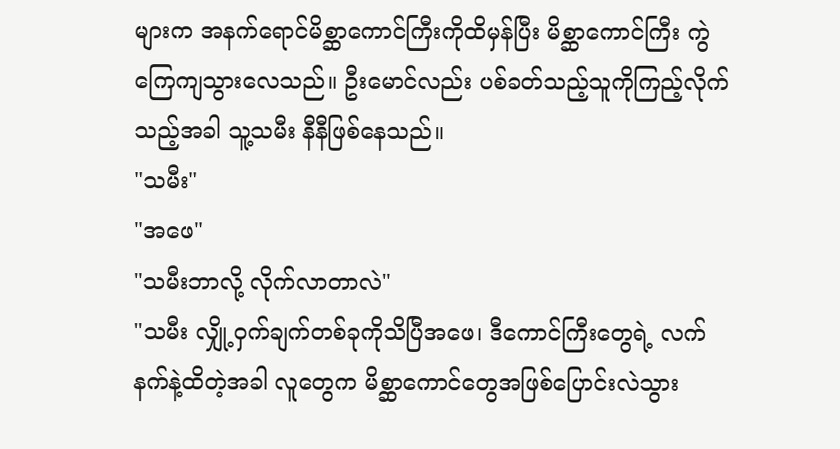များက အနက်ရောင်မိစ္ဆာကောင်ကြီးကိုထိမှန်ပြီး မိစ္ဆာကောင်ကြီး ကွဲကြေကျသွားလေသည်။ ဦးမောင်လည်း ပစ်ခတ်သည့်သူကိုကြည့်လိုက်သည့်အခါ သူ့သမီး နီနီဖြစ်နေသည်။
"သမီး"
"အဖေ"
"သမီးဘာလို့ လိုက်လာတာလဲ"
"သမီး လျှို့ဝှက်ချက်တစ်ခုကိုသိပြီအဖေ၊ ဒီကောင်ကြီးတွေရဲ့ လက်နက်နဲ့ထိတဲ့အခါ လူတွေက မိစ္ဆာကောင်တွေအဖြစ်ပြောင်းလဲသွား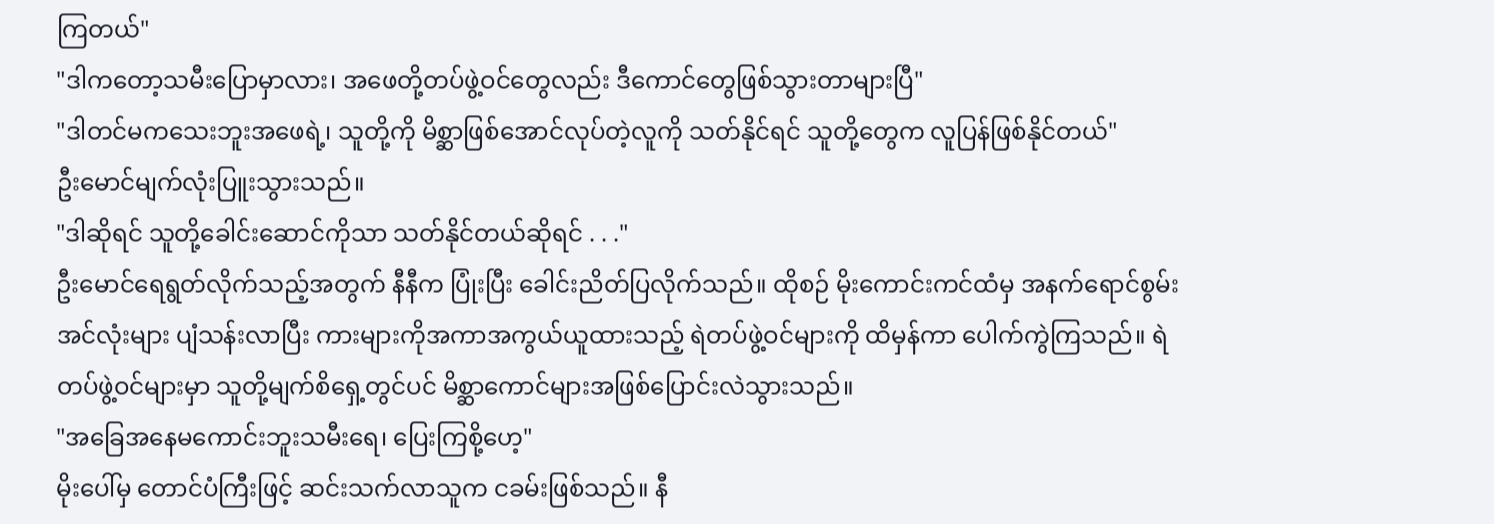ကြတယ်"
"ဒါကတော့သမီးပြောမှာလား၊ အဖေတို့တပ်ဖွဲ့ဝင်တွေလည်း ဒီကောင်တွေဖြစ်သွားတာများပြီ"
"ဒါတင်မကသေးဘူးအဖေရဲ့၊ သူတို့ကို မိစ္ဆာဖြစ်အောင်လုပ်တဲ့လူကို သတ်နိုင်ရင် သူတို့တွေက လူပြန်ဖြစ်နိုင်တယ်"
ဦးမောင်မျက်လုံးပြူးသွားသည်။
"ဒါဆိုရင် သူတို့ခေါင်းဆောင်ကိုသာ သတ်နိုင်တယ်ဆိုရင် . . ."
ဦးမောင်ရေရွတ်လိုက်သည့်အတွက် နီနီက ပြုံးပြီး ခေါင်းညိတ်ပြလိုက်သည်။ ထိုစဉ် မိုးကောင်းကင်ထံမှ အနက်ရောင်စွမ်းအင်လုံးများ ပျံသန်းလာပြီး ကားများကိုအကာအကွယ်ယူထားသည့် ရဲတပ်ဖွဲ့ဝင်များကို ထိမှန်ကာ ပေါက်ကွဲကြသည်။ ရဲတပ်ဖွဲ့ဝင်များမှာ သူတို့မျက်စိရှေ့တွင်ပင် မိစ္ဆာကောင်များအဖြစ်ပြောင်းလဲသွားသည်။
"အခြေအနေမကောင်းဘူးသမီးရေ၊ ပြေးကြစို့ဟေ့"
မိုးပေါ်မှ တောင်ပံကြီးဖြင့် ဆင်းသက်လာသူက ငခမ်းဖြစ်သည်။ နီ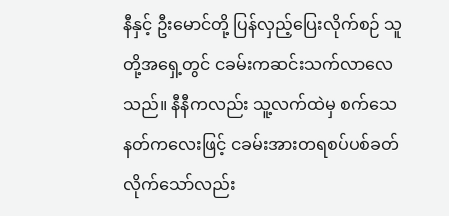နီနှင့် ဦးမောင်တို့ ပြန်လှည့်ပြေးလိုက်စဉ် သူတို့အရှေ့တွင် ငခမ်းကဆင်းသက်လာလေသည်။ နီနီကလည်း သူ့လက်ထဲမှ စက်သေနတ်ကလေးဖြင့် ငခမ်းအားတရစပ်ပစ်ခတ်လိုက်သော်လည်း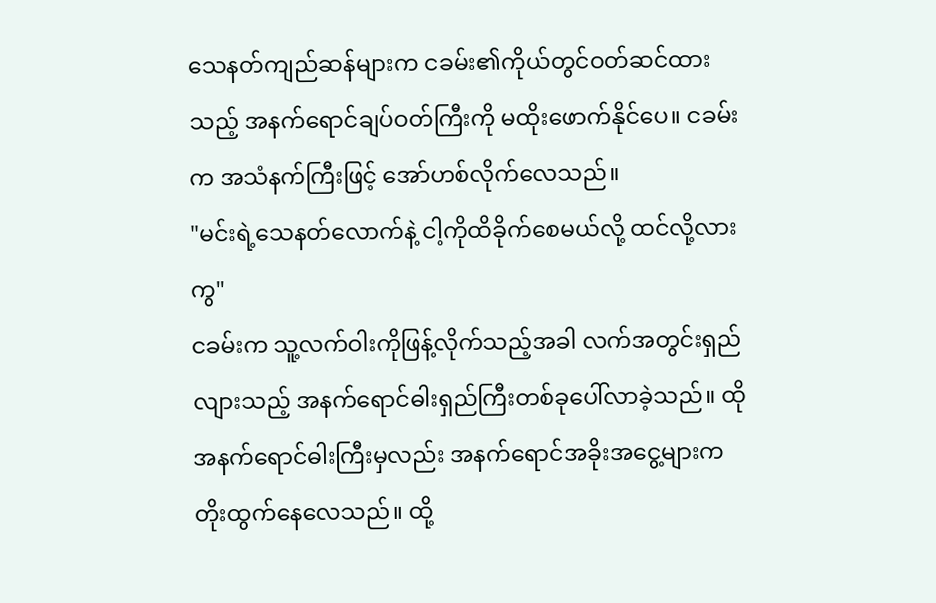သေနတ်ကျည်ဆန်များက ငခမ်း၏ကိုယ်တွင်ဝတ်ဆင်ထားသည့် အနက်ရောင်ချပ်ဝတ်ကြီးကို မထိုးဖောက်နိုင်ပေ။ ငခမ်းက အသံနက်ကြီးဖြင့် အော်ဟစ်လိုက်လေသည်။
"မင်းရဲ့သေနတ်လောက်နဲ့ ငါ့ကိုထိခိုက်စေမယ်လို့ ထင်လို့လားကွ"
ငခမ်းက သူ့လက်ဝါးကိုဖြန့်လိုက်သည့်အခါ လက်အတွင်းရှည်လျားသည့် အနက်ရောင်ဓါးရှည်ကြီးတစ်ခုပေါ်လာခဲ့သည်။ ထိုအနက်ရောင်ဓါးကြီးမှလည်း အနက်ရောင်အခိုးအငွေ့များက တိုးထွက်နေလေသည်။ ထို့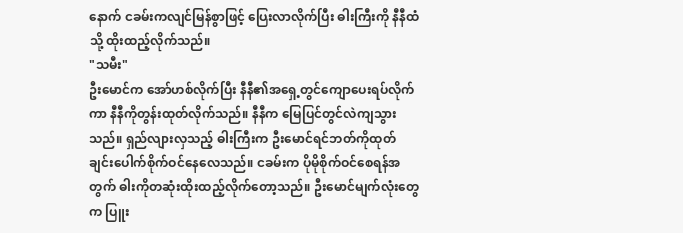နောက် ငခမ်းကလျင်မြန်စွာဖြင့် ပြေးလာလိုက်ပြီး ဓါးကြီးကို နီနီထံသို့ ထိုးထည့်လိုက်သည်။
"သမီး"
ဦးမောင်က အော်ဟစ်လိုက်ပြီး နီနီ၏အရှေ့တွင်ကျောပေးရပ်လိုက်ကာ နီနီကိုတွန်းထုတ်လိုက်သည်။ နီနီက မြေပြင်တွင်လဲကျသွားသည်။ ရှည်လျားလှသည့် ဓါးကြီးက ဦးမောင်ရင်ဘတ်ကိုထုတ်ချင်းပေါက်စိုက်ဝင်နေလေသည်။ ငခမ်းက ပိုမိုစိုက်ဝင်စေရန်အတွက် ဓါးကိုတဆုံးထိုးထည့်လိုက်တော့သည်။ ဦးမောင်မျက်လုံးတွေက ပြူး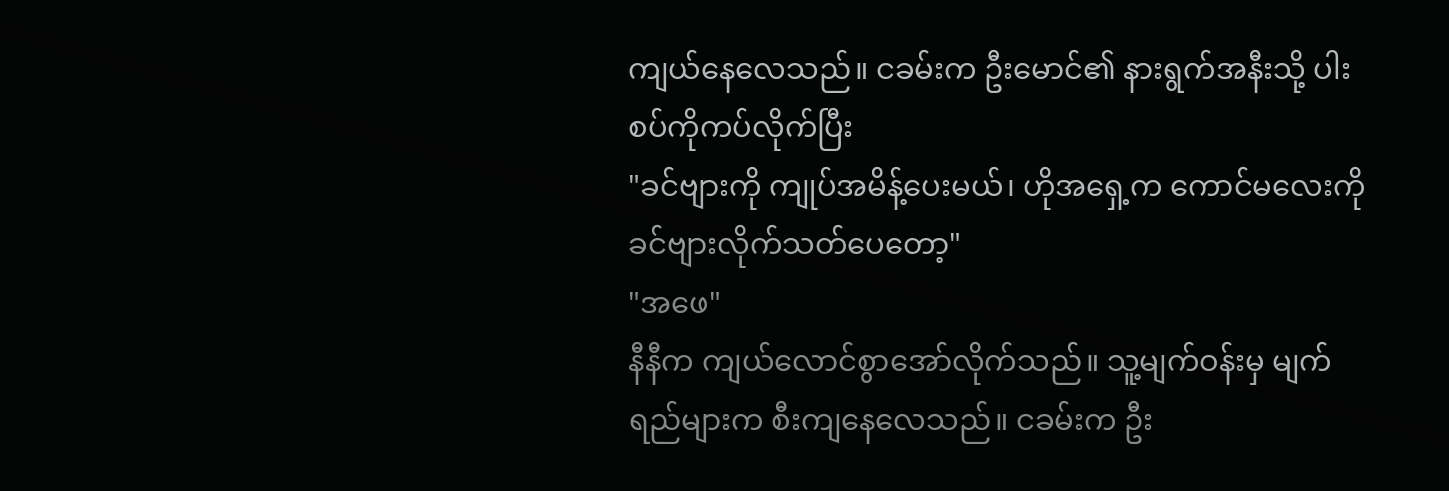ကျယ်နေလေသည်။ ငခမ်းက ဦးမောင်၏ နားရွက်အနီးသို့ ပါးစပ်ကိုကပ်လိုက်ပြီး
"ခင်ဗျားကို ကျုပ်အမိန့်ပေးမယ်၊ ဟိုအရှေ့က ကောင်မလေးကို ခင်ဗျားလိုက်သတ်ပေတော့"
"အဖေ"
နီနီက ကျယ်လောင်စွာအော်လိုက်သည်။ သူ့မျက်ဝန်းမှ မျက်ရည်များက စီးကျနေလေသည်။ ငခမ်းက ဦး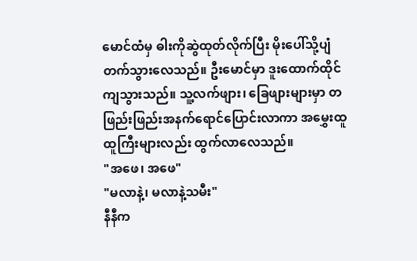မောင်ထံမှ ဓါးကိုဆွဲထုတ်လိုက်ပြီး မိုးပေါ်သို့ပျံတက်သွားလေသည်။ ဦးမောင်မှာ ဒူးထောက်ထိုင်ကျသွားသည်။ သူ့လက်ဖျား၊ ခြေဖျားများမှာ တဖြည်းဖြည်းအနက်ရောင်ပြောင်းလာကာ အမွှေးထူထူကြီးများလည်း ထွက်လာလေသည်။
"အဖေ၊ အဖေ"
"မလာနဲ့၊ မလာနဲ့သမီး"
နီနီက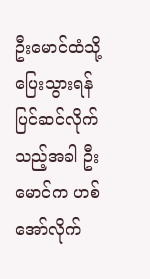ဦးမောင်ထံသို့ပြေးသွားရန်ပြင်ဆင်လိုက်သည့်အခါ ဦးမောင်က ဟစ်အော်လိုက်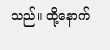သည်။ ထို့နောက်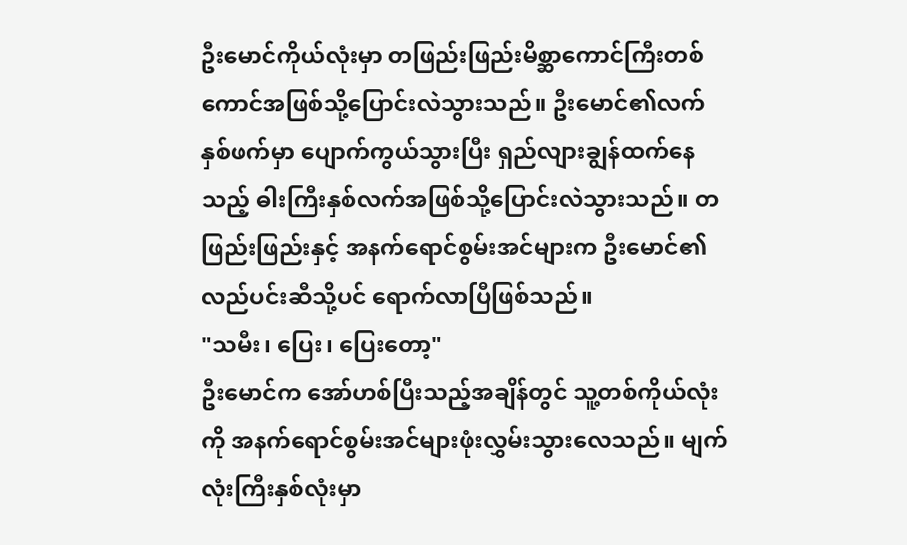ဦးမောင်ကိုယ်လုံးမှာ တဖြည်းဖြည်းမိစ္ဆာကောင်ကြီးတစ်ကောင်အဖြစ်သို့ပြောင်းလဲသွားသည်။ ဦးမောင်၏လက်နှစ်ဖက်မှာ ပျောက်ကွယ်သွားပြီး ရှည်လျားချွန်ထက်နေသည့် ဓါးကြီးနှစ်လက်အဖြစ်သို့ပြောင်းလဲသွားသည်။ တဖြည်းဖြည်းနှင့် အနက်ရောင်စွမ်းအင်များက ဦးမောင်၏ လည်ပင်းဆီသို့ပင် ရောက်လာပြီဖြစ်သည်။
"သမီး၊ ပြေး၊ ပြေးတော့"
ဦးမောင်က အော်ဟစ်ပြီးသည့်အချိန်တွင် သူ့တစ်ကိုယ်လုံးကို အနက်ရောင်စွမ်းအင်များဖုံးလွှမ်းသွားလေသည်။ မျက်လုံးကြီးနှစ်လုံးမှာ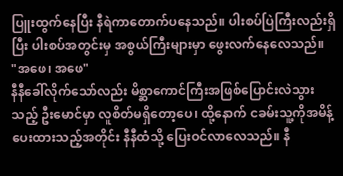ပြူးထွက်နေပြီး နီရဲကာတောက်ပနေသည်။ ပါးစပ်ပြဲကြီးလည်းရှိပြီး ပါးစပ်အတွင်းမှ အစွယ်ကြီးများမှာ ဖွေးလက်နေလေသည်။
"အဖေ၊ အဖေ"
နီနီခေါ်လိုက်သော်လည်း မိစ္ဆာကောင်ကြီးအဖြစ်ပြောင်းလဲသွားသည့် ဦးမောင်မှာ လူစိတ်မရှိတော့ပေ၊ ထို့နောက် ငခမ်းသူ့ကိုအမိန့်ပေးထားသည့်အတိုင်း နီနီထံသို့ ပြေးဝင်လာလေသည်။ နီ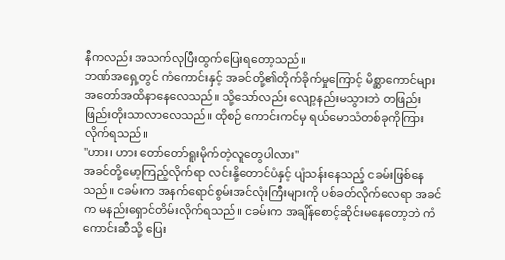နီကလည်း အသက်လုပြီးထွက်ပြေးရတော့သည်။
ဘဏ်အရှေ့တွင် ကံကောင်းနှင့် အခင်တို့၏တိုက်ခိုက်မှုကြောင့် မိစ္ဆာကောင်များအတော်အထိနာနေလေသည်။ သို့သော်လည်း လျော့နည်းမသွားဘဲ တဖြည်းဖြည်းတိုးသာလာလေသည်။ ထိုစဉ် ကောင်းကင်မှ ရယ်မောသံတစ်ခုကိုကြားလိုက်ရသည်။
"ဟား၊ ဟား တော်တော်ရူးမိုက်တဲ့လူတွေပါလား"
အခင်တို့မော့ကြည့်လိုက်ရာ လင်းနို့တောင်ပံနှင့် ပျံသန်းနေသည့် ငခမ်းဖြစ်နေသည်။ ငခမ်းက အနက်ရောင်စွမ်းအင်လုံးကြီးများကို ပစ်ခတ်လိုက်လေရာ အခင်က မနည်းရှောင်တိမ်းလိုက်ရသည်။ ငခမ်းက အချိန်စောင့်ဆိုင်းမနေတော့ဘဲ ကံကောင်းဆီသို့ ပြေး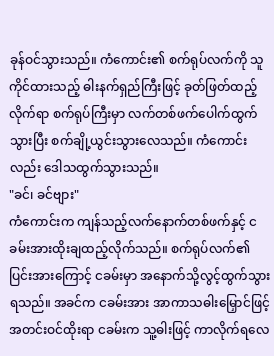ခုန်ဝင်သွားသည်။ ကံကောင်း၏ စက်ရုပ်လက်ကို သူကိုင်ထားသည့် ဓါးနက်ရှည်ကြီးဖြင့် ခုတ်ဖြတ်ထည့်လိုက်ရာ စက်ရုပ်ကြီးမှာ လက်တစ်ဖက်ပေါက်ထွက်သွားပြီး စက်ချို့ယွင်းသွားလေသည်။ ကံကောင်းလည်း ဒေါသထွက်သွားသည်။
"ခင်၊ ခင်ဗျား"
ကံကောင်းက ကျန်သည့်လက်နောက်တစ်ဖက်နှင့် ငခမ်းအားထိုးချထည့်လိုက်သည်။ စက်ရုပ်လက်၏ ပြင်းအားကြောင့် ငခမ်းမှာ အနောက်သို့လွင့်ထွက်သွားရသည်။ အခင်က ငခမ်းအား အာကာသဓါးမြှောင်ဖြင့် အတင်းဝင်ထိုးရာ ငခမ်းက သူ့ဓါးဖြင့် ကာလိုက်ရလေ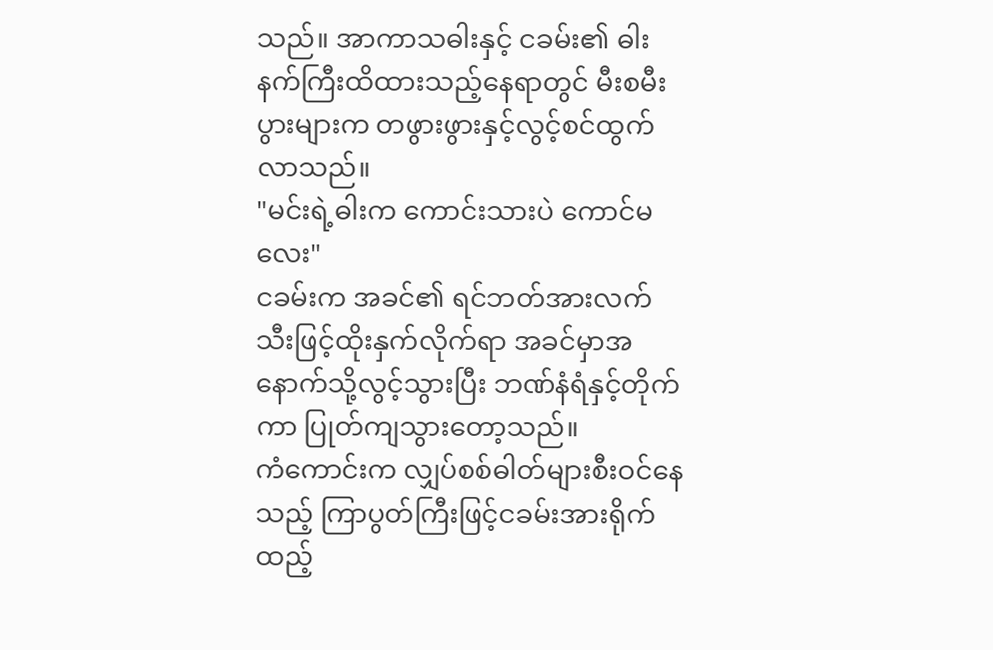သည်။ အာကာသဓါးနှင့် ငခမ်း၏ ဓါးနက်ကြီးထိထားသည့်နေရာတွင် မီးစမီးပွားများက တဖွားဖွားနှင့်လွင့်စင်ထွက်လာသည်။
"မင်းရဲ့ဓါးက ကောင်းသားပဲ ကောင်မလေး"
ငခမ်းက အခင်၏ ရင်ဘတ်အားလက်သီးဖြင့်ထိုးနှက်လိုက်ရာ အခင်မှာအနောက်သို့လွင့်သွားပြီး ဘဏ်နံရံနှင့်တိုက်ကာ ပြုတ်ကျသွားတော့သည်။
ကံကောင်းက လျှပ်စစ်ဓါတ်များစီးဝင်နေသည့် ကြာပွတ်ကြီးဖြင့်ငခမ်းအားရိုက်ထည့်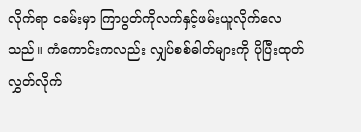လိုက်ရာ ငခမ်းမှာ ကြာပွတ်ကိုလက်နှင့်ဖမ်းယူလိုက်လေသည်။ ကံကောင်းကလည်း လျှပ်စစ်ဓါတ်များကို ပိုပြီးထုတ်လွှတ်လိုက်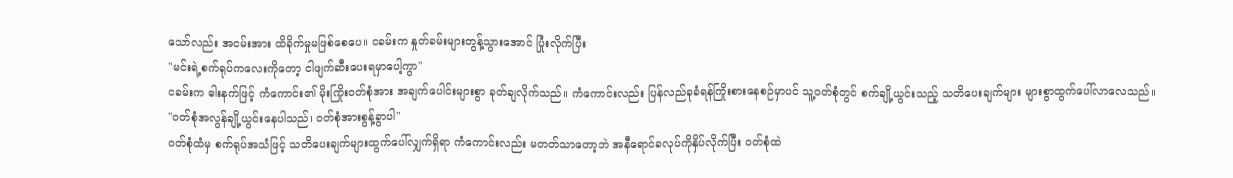သော်လည်း အငမ်းအား ထိခိုက်မှုမဖြစ်စေပေ။ ငခမ်းက နှုတ်ခမ်းများတွန့်သွားအောင် ပြုံးလိုက်ပြီး
"မင်းရဲ့စက်ရုပ်ကလေးကိုတော့ ငါဖျက်ဆီးပေးရမှာပေါ့ကွာ"
ငခမ်းက ဓါးနက်ဖြင့် ကံကောင်း၏ မိုးကြိုးဝတ်စုံအား အချက်ပေါင်းများစွာ ခုတ်ချလိုက်သည်။ ကံကောင်းလည်း ပြန်လည်ခုခံရန်ကြိုးစားနေစဉ်မှာပင် သူ့ဝတ်စုံတွင် စက်ချို့ယွင်းသည့် သတိပေးချက်များ များစွာထွက်ပေါ်လာလေသည်။
"ဝတ်စုံအလွန်ချို့ယွင်းနေပါသည်၊ ဝတ်စုံအားစွန့်ခွာပါ"
ဝတ်စုံထံမှ စက်ရုပ်အသံဖြင့် သတိပေးချက်များထွက်ပေါ်လျှက်ရှိရာ ကံကောင်းလည်း မတတ်သာတော့ဘဲ အနီရောင်ခလုပ်ကိုနှိပ်လိုက်ပြီး ဝတ်စုံထဲ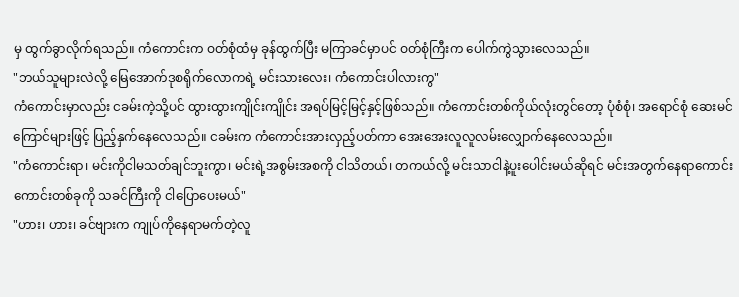မှ ထွက်ခွာလိုက်ရသည်။ ကံကောင်းက ဝတ်စုံထံမှ ခုန်ထွက်ပြီး မကြာခင်မှာပင် ဝတ်စုံကြီးက ပေါက်ကွဲသွားလေသည်။
"ဘယ်သူများလဲလို့ မြေအောက်ဒုစရိုက်လောကရဲ့ မင်းသားလေး၊ ကံကောင်းပါလားကွ"
ကံကောင်းမှာလည်း ငခမ်းကဲ့သို့ပင် ထွားထွားကျိုင်းကျိုင်း အရပ်မြင့်မြင့်နှင့်ဖြစ်သည်။ ကံကောင်းတစ်ကိုယ်လုံးတွင်တော့ ပုံစံစုံ၊ အရောင်စုံ ဆေးမင်ကြောင်များဖြင့် ပြည့်နှက်နေလေသည်။ ငခမ်းက ကံကောင်းအားလှည့်ပတ်ကာ အေးအေးလူလူလမ်းလျှောက်နေလေသည်။
"ကံကောင်းရာ၊ မင်းကိုငါမသတ်ချင်ဘူးကွာ၊ မင်းရဲ့အစွမ်းအစကို ငါသိတယ်၊ တကယ်လို့ မင်းသာငါနဲ့ပူးပေါင်းမယ်ဆိုရင် မင်းအတွက်နေရာကောင်းကောင်းတစ်ခုကို သခင်ကြီးကို ငါပြောပေးမယ်"
"ဟား၊ ဟား၊ ခင်ဗျားက ကျုပ်ကိုနေရာမက်တဲ့လူ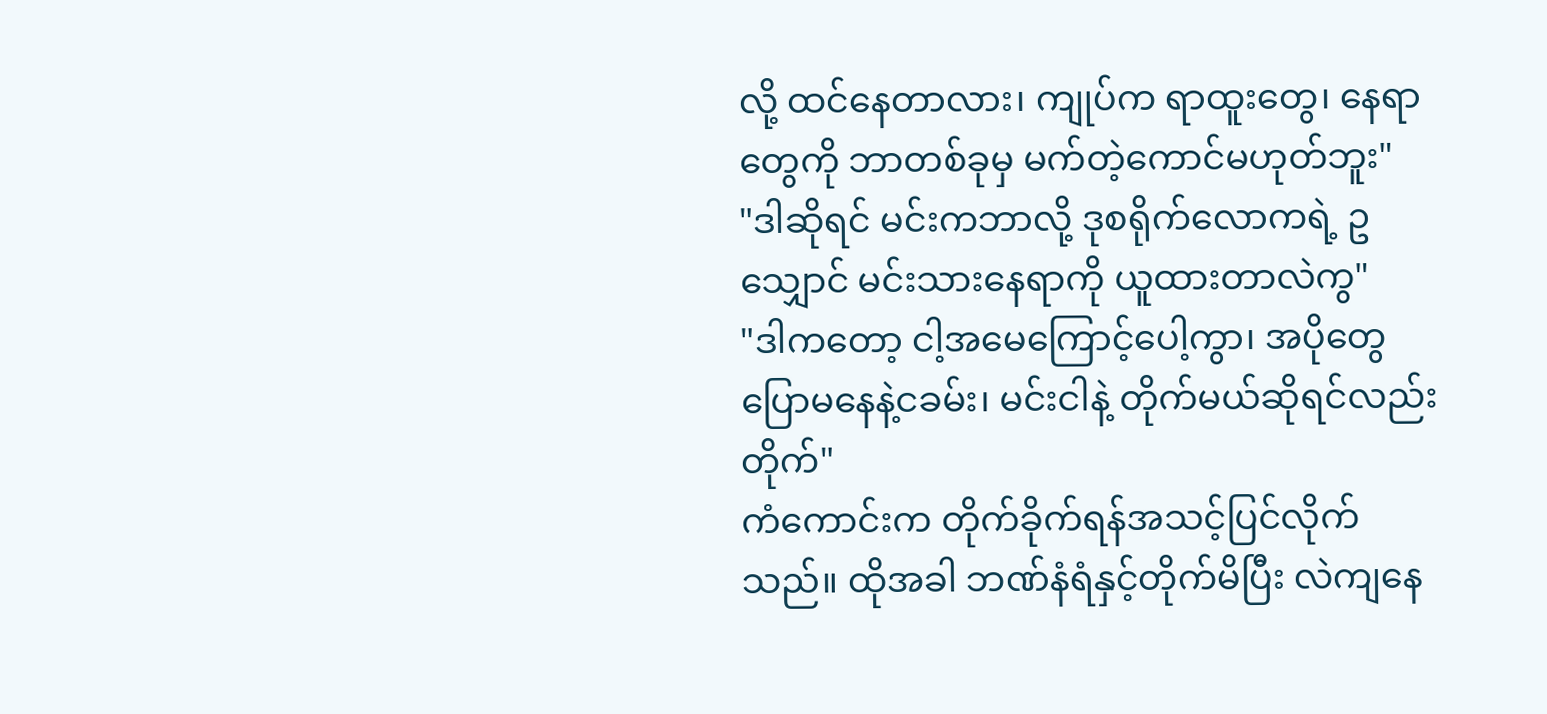လို့ ထင်နေတာလား၊ ကျုပ်က ရာထူးတွေ၊ နေရာတွေကို ဘာတစ်ခုမှ မက်တဲ့ကောင်မဟုတ်ဘူး"
"ဒါဆိုရင် မင်းကဘာလို့ ဒုစရိုက်လောကရဲ့ ဥသျှောင် မင်းသားနေရာကို ယူထားတာလဲကွ"
"ဒါကတော့ ငါ့အမေကြောင့်ပေါ့ကွာ၊ အပိုတွေပြောမနေနဲ့ငခမ်း၊ မင်းငါနဲ့ တိုက်မယ်ဆိုရင်လည်း တိုက်"
ကံကောင်းက တိုက်ခိုက်ရန်အသင့်ပြင်လိုက်သည်။ ထိုအခါ ဘဏ်နံရံနှင့်တိုက်မိပြီး လဲကျနေ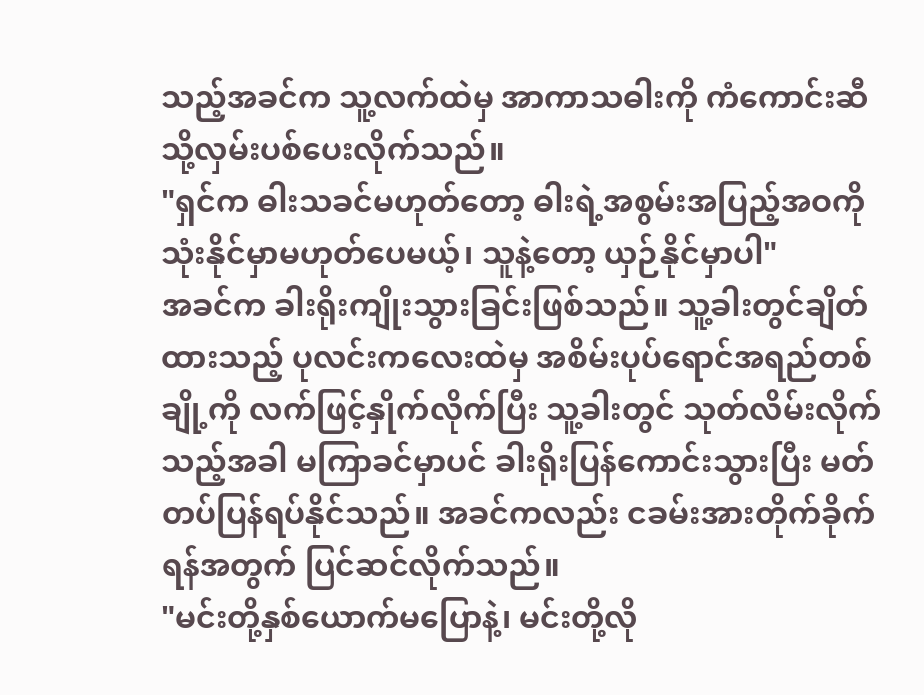သည့်အခင်က သူ့လက်ထဲမှ အာကာသဓါးကို ကံကောင်းဆီသို့လှမ်းပစ်ပေးလိုက်သည်။
"ရှင်က ဓါးသခင်မဟုတ်တော့ ဓါးရဲ့အစွမ်းအပြည့်အဝကို သုံးနိုင်မှာမဟုတ်ပေမယ့်၊ သူနဲ့တော့ ယှဉ်နိုင်မှာပါ"
အခင်က ခါးရိုးကျိုးသွားခြင်းဖြစ်သည်။ သူ့ခါးတွင်ချိတ်ထားသည့် ပုလင်းကလေးထဲမှ အစိမ်းပုပ်ရောင်အရည်တစ်ချို့ကို လက်ဖြင့်နှိုက်လိုက်ပြီး သူ့ခါးတွင် သုတ်လိမ်းလိုက်သည့်အခါ မကြာခင်မှာပင် ခါးရိုးပြန်ကောင်းသွားပြီး မတ်တပ်ပြန်ရပ်နိုင်သည်။ အခင်ကလည်း ငခမ်းအားတိုက်ခိုက်ရန်အတွက် ပြင်ဆင်လိုက်သည်။
"မင်းတို့နှစ်ယောက်မပြောနဲ့၊ မင်းတို့လို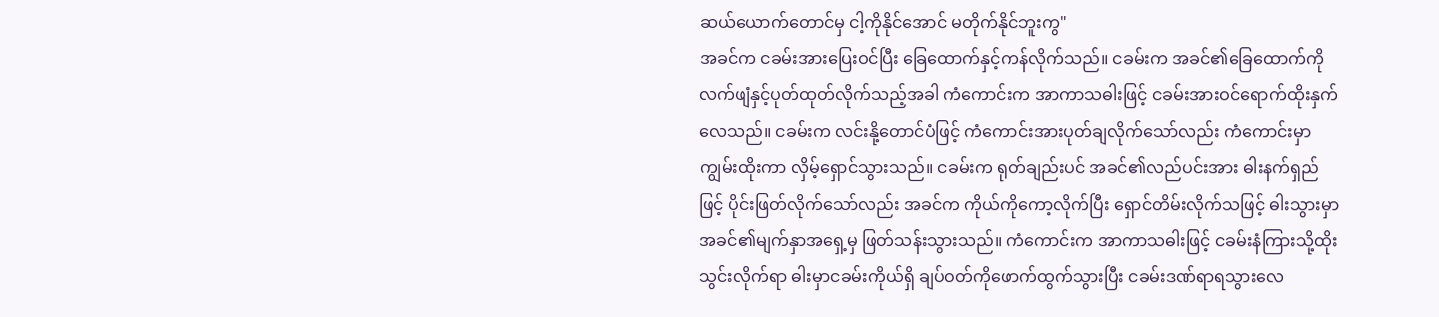ဆယ်ယောက်တောင်မှ ငါ့ကိုနိုင်အောင် မတိုက်နိုင်ဘူးကွ"
အခင်က ငခမ်းအားပြေးဝင်ပြီး ခြေထောက်နှင့်ကန်လိုက်သည်။ ငခမ်းက အခင်၏ခြေထောက်ကို လက်ဖျံနှင့်ပုတ်ထုတ်လိုက်သည့်အခါ ကံကောင်းက အာကာသဓါးဖြင့် ငခမ်းအားဝင်ရောက်ထိုးနှက်လေသည်။ ငခမ်းက လင်းနို့တောင်ပံဖြင့် ကံကောင်းအားပုတ်ချလိုက်သော်လည်း ကံကောင်းမှာ ကျွမ်းထိုးကာ လှိမ့်ရှောင်သွားသည်။ ငခမ်းက ရုတ်ချည်းပင် အခင်၏လည်ပင်းအား ဓါးနက်ရှည်ဖြင့် ပိုင်းဖြတ်လိုက်သော်လည်း အခင်က ကိုယ်ကိုကော့လိုက်ပြီး ရှောင်တိမ်းလိုက်သဖြင့် ဓါးသွားမှာ အခင်၏မျက်နှာအရှေ့မှ ဖြတ်သန်းသွားသည်။ ကံကောင်းက အာကာသဓါးဖြင့် ငခမ်းနံကြားသို့ထိုးသွင်းလိုက်ရာ ဓါးမှာငခမ်းကိုယ်ရှိ ချပ်ဝတ်ကိုဖောက်ထွက်သွားပြီး ငခမ်းဒဏ်ရာရသွားလေ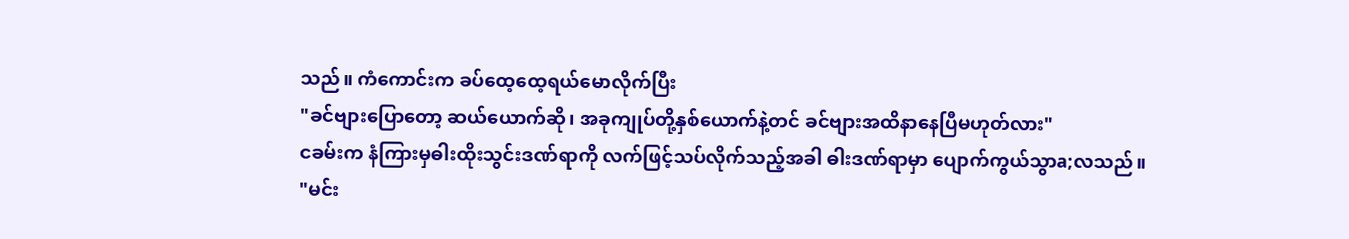သည်။ ကံကောင်းက ခပ်ထေ့ထေ့ရယ်မောလိုက်ပြီး
"ခင်ဗျားပြောတော့ ဆယ်ယောက်ဆို၊ အခုကျုပ်တို့နှစ်ယောက်နဲ့တင် ခင်ဗျားအထိနာနေပြီမဟုတ်လား"
ငခမ်းက နံကြားမှဓါးထိုးသွင်းဒဏ်ရာကို လက်ဖြင့်သပ်လိုက်သည့်အခါ ဓါးဒဏ်ရာမှာ ပျောက်ကွယ်သွာa;လသည်။
"မင်း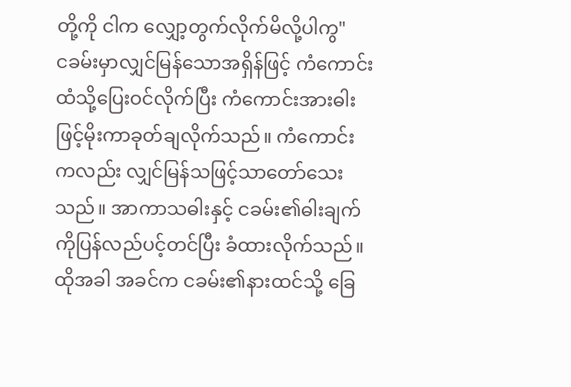တို့ကို ငါက လျှော့တွက်လိုက်မိလို့ပါကွ"
ငခမ်းမှာလျှင်မြန်သောအရှိန်ဖြင့် ကံကောင်းထံသို့ပြေးဝင်လိုက်ပြီး ကံကောင်းအားဓါးဖြင့်မိုးကာခုတ်ချလိုက်သည်။ ကံကောင်းကလည်း လျှင်မြန်သဖြင့်သာတော်သေးသည်။ အာကာသဓါးနှင့် ငခမ်း၏ဓါးချက်ကိုပြန်လည်ပင့်တင်ပြီး ခံထားလိုက်သည်။ ထိုအခါ အခင်က ငခမ်း၏နားထင်သို့ ခြေ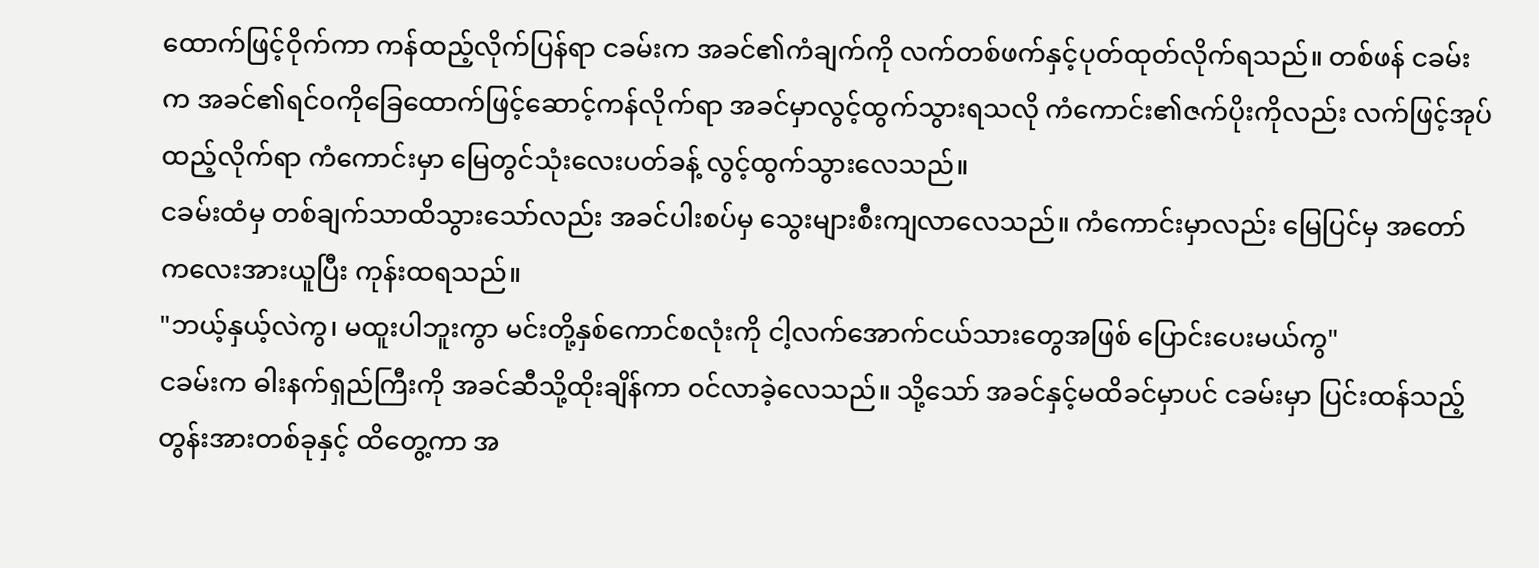ထောက်ဖြင့်ဝိုက်ကာ ကန်ထည့်လိုက်ပြန်ရာ ငခမ်းက အခင်၏ကံချက်ကို လက်တစ်ဖက်နှင့်ပုတ်ထုတ်လိုက်ရသည်။ တစ်ဖန် ငခမ်းက အခင်၏ရင်၀ကိုခြေထောက်ဖြင့်ဆောင့်ကန်လိုက်ရာ အခင်မှာလွင့်ထွက်သွားရသလို ကံကောင်း၏ဇက်ပိုးကိုလည်း လက်ဖြင့်အုပ်ထည့်လိုက်ရာ ကံကောင်းမှာ မြေတွင်သုံးလေးပတ်ခန့် လွင့်ထွက်သွားလေသည်။
ငခမ်းထံမှ တစ်ချက်သာထိသွားသော်လည်း အခင်ပါးစပ်မှ သွေးများစီးကျလာလေသည်။ ကံကောင်းမှာလည်း မြေပြင်မှ အတော်ကလေးအားယူပြီး ကုန်းထရသည်။
"ဘယ့်နှယ့်လဲကွ၊ မထူးပါဘူးကွာ မင်းတို့နှစ်ကောင်စလုံးကို ငါ့လက်အောက်ငယ်သားတွေအဖြစ် ပြောင်းပေးမယ်ကွ"
ငခမ်းက ဓါးနက်ရှည်ကြီးကို အခင်ဆီသို့ထိုးချိန်ကာ ဝင်လာခဲ့လေသည်။ သို့သော် အခင်နှင့်မထိခင်မှာပင် ငခမ်းမှာ ပြင်းထန်သည့် တွန်းအားတစ်ခုနှင့် ထိတွေ့ကာ အ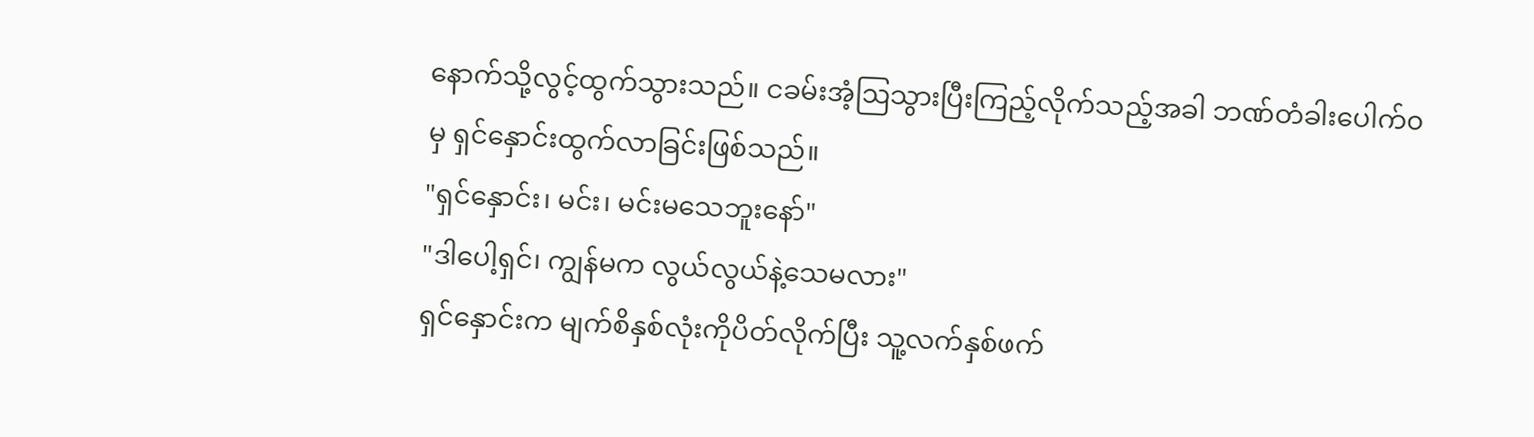နောက်သို့လွင့်ထွက်သွားသည်။ ငခမ်းအံ့ဩသွားပြီးကြည့်လိုက်သည့်အခါ ဘဏ်တံခါးပေါက်၀မှ ရှင်နှောင်းထွက်လာခြင်းဖြစ်သည်။
"ရှင်နှောင်း၊ မင်း၊ မင်းမသေဘူးနော်"
"ဒါပေါ့ရှင်၊ ကျွန်မက လွယ်လွယ်နဲ့သေမလား"
ရှင်နှောင်းက မျက်စိနှစ်လုံးကိုပိတ်လိုက်ပြီး သူ့လက်နှစ်ဖက်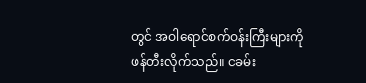တွင် အဝါရောင်စက်ဝန်းကြီးများကိုဖန်တီးလိုက်သည်။ ငခမ်း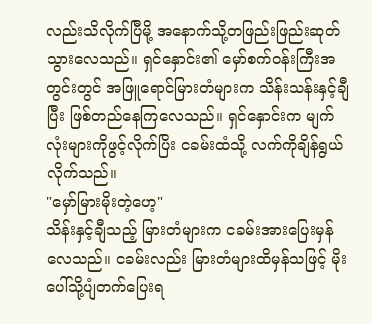လည်းသိလိုက်ပြီမို့ အနောက်သို့တဖြည်းဖြည်းဆုတ်သွားလေသည်။ ရှင်နှောင်း၏ မှော်စက်ဝန်းကြီးအတွင်းတွင် အဖြူရောင်မြားတံများက သိန်းသန်းနှင့်ချီပြီး ဖြစ်တည်နေကြလေသည်။ ရှင်နှောင်းက မျက်လုံးများကိုဖွင့်လိုက်ပြိး ငခမ်းထံသို့ လက်ကိုချိန်ရွယ်လိုက်သည်။
"မှော်မြားမိုးတဲ့ဟေ့"
သိန်းနှင့်ချီသည့် မြားတံများက ငခမ်းအားပြေးမှန်လေသည်။ ငခမ်းလည်း မြားတံများထိမှန်သဖြင့် မိုးပေါ်သို့ပျံတက်ပြေးရ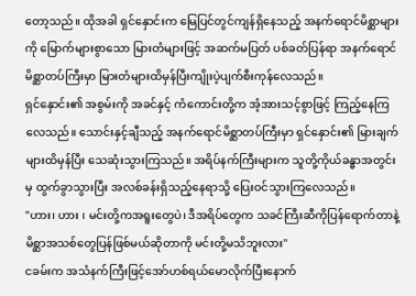တော့သည်။ ထိုအခါ ရှင်နှောင်းက မြေပြင်တွင်ကျန်ရှိနေသည့် အနက်ရောင်မိစ္ဆာများကို မြောက်များစွာသော မြားတံများဖြင့် အဆက်မပြတ် ပစ်ခတ်ပြန်ရာ အနက်ရောင်မိစ္ဆာတပ်ကြီးမှာ မြားတံများထိမှန်ပြီးကျိုးပဲ့ပျက်စီးကုန်လေသည်။
ရှင်နှောင်း၏ အစွမ်းကို အခင်နှင့် ကံကောင်းတို့က အံ့အားသင့်စွာဖြင့် ကြည့်နေကြလေသည်။ သောင်းနှင့်ချီသည့် အနက်ရောင်မိစ္ဆာတပ်ကြီးမှာ ရှင်နှောင်း၏ မြားချက်များထိမှန်ပြီး သေဆုံးသွားကြသည်။ အရိပ်နက်ကြီးများက သူတို့ကိုယ်ခန္ဓာအတွင်းမှ ထွက်ခွာသွားပြီး အလစ်ခန်းရှိသည့်နေရာသို့ ပြေးဝင်သွားကြလေသည်။
"ဟား၊ ဟား ၊ မင်းတို့ကအရူးတွေပဲ၊ ဒီအရိပ်တွေက သခင်ကြီးဆီကိုပြန်ရောက်တာနဲ့ မိစ္ဆာအသစ်တွေပြန်ဖြစ်မယ်ဆိုတာကို မင်းတို့မသိဘူးလား"
ငခမ်းက အသံနက်ကြီးဖြင့်အော်ဟစ်ရယ်မောလိုက်ပြီးနောက်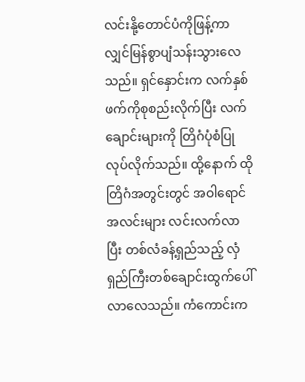လင်းနို့တောင်ပံကိုဖြန့်ကာ လျှင်မြန်စွာပျံသန်းသွားလေသည်။ ရှင်နှောင်းက လက်နှစ်ဖက်ကိုစုစည်းလိုက်ပြီး လက်ချောင်းများကို တြိဂံပုံစံပြုလုပ်လိုက်သည်။ ထို့နောက် ထိုတြိဂံအတွင်းတွင် အဝါရောင်အလင်းများ လင်းလက်လာပြီး တစ်လံခန့်ရှည်သည့် လှံရှည်ကြီးတစ်ချောင်းထွက်ပေါ်လာလေသည်။ ကံကောင်းက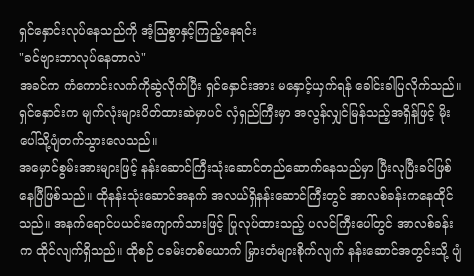ရှင်နှောင်းလုပ်နေသည်ကို အံ့ဩစွာနှင့်ကြည့်နေရင်း
"ခင်ဗျားဘာလုပ်နေတာလဲ"
အခင်က ကံကောင်းလက်ကိုဆွဲလိုက်ပြီး ရှင်နှောင်းအား မနှောင့်ယှက်ရန် ခေါင်းခါပြလိုက်သည်။ ရှင်နှောင်းက မျက်လုံးများပိတ်ထားဆဲမှာပင် လှံရှည်ကြီးမှာ အလွန်လျှင်မြန်သည့်အရှိန်ဖြင့် မိုးပေါ်သို့ပျံတက်သွားလေသည်။
အမှောင်စွမ်းအားများဖြင့် နန်းဆောင်ကြီးသုံးဆောင်တည်ဆောက်နေသည်မှာ ပြီးလုပြီးခင်ဖြစ်နေပြီဖြစ်သည်။ ထိုနန်းသုံးဆောင်အနက် အလယ်ရှိနန်းဆောင်ကြီးတွင် အာလစ်ခန်းကနေထိုင်သည်။ အနက်ရောင်ပယင်းကျောက်သားဖြင့် ပြုလုပ်ထားသည့် ပလင်ကြီးပေါ်တွင် အာလစ်ခန်းက ထိုင်လျက်ရှိသည်။ ထိုစဉ် ငခမ်းတစ်ယောက် မြှားတံများစိုက်လျက် နန်းဆောင်အတွင်းသို့ ပျံ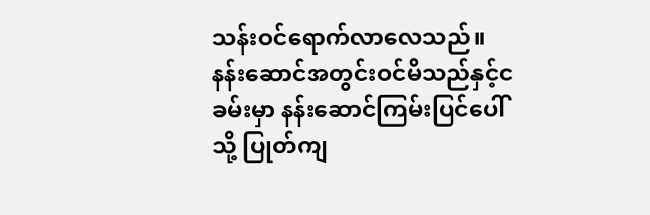သန်းဝင်ရောက်လာလေသည်။ နန်းဆောင်အတွင်းဝင်မိသည်နှင့်ငခမ်းမှာ နန်းဆောင်ကြမ်းပြင်ပေါ်သို့ ပြုတ်ကျ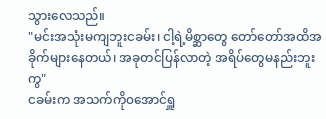သွားလေသည်။
"မင်းအသုံးမကျဘူးငခမ်း၊ ငါ့ရဲ့မိစ္ဆာတွေ တော်တော်အထိအခိုက်များနေတယ်၊ အခုတင်ပြန်လာတဲ့ အရိပ်တွေမနည်းဘူးကွ"
ငခမ်းက အသက်ကို၀အောင်ရှူ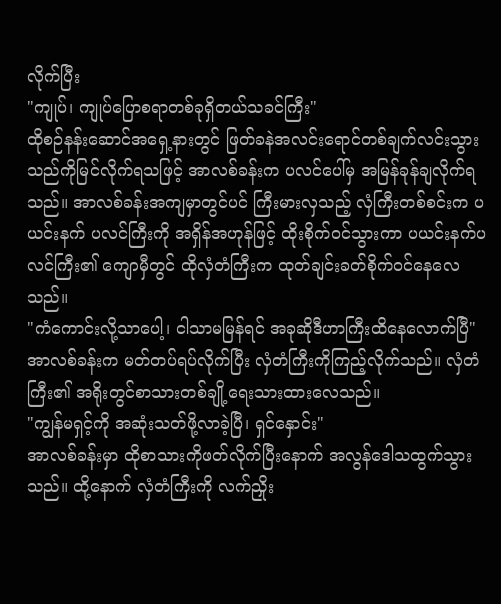လိုက်ပြီး
"ကျုပ်၊ ကျုပ်ပြောစရာတစ်ခုရှိတယ်သခင်ကြီး"
ထိုစဉ်နန်းဆောင်အရှေ့နားတွင် ဖြတ်ခနဲအလင်းရောင်တစ်ချက်လင်းသွားသည်ကိုမြင်လိုက်ရသဖြင့် အာလစ်ခန်းက ပလင်ပေါ်မှ အမြန်ခုန်ချလိုက်ရသည်။ အာလစ်ခန်းအကျမှာတွင်ပင် ကြီးမားလှသည့် လှံကြီးတစ်စင်းက ပယင်းနက် ပလင်ကြီးကို အရှိန်အဟုန်ဖြင့် ထိုးစိုက်ဝင်သွားကာ ပယင်းနက်ပလင်ကြီး၏ ကျောမှီတွင် ထိုလှံတံကြီးက ထုတ်ချင်းခတ်စိုက်ဝင်နေလေသည်။
"ကံကောင်းလို့သာပေါ့၊ ငါသာမမြန်ရင် အခုဆိုဒီဟာကြီးထိနေလောက်ပြီ"
အာလစ်ခန်းက မတ်တပ်ရပ်လိုက်ပြီး လှံတံကြီးကိုကြည့်လိုက်သည်။ လှံတံကြီး၏ အရိုးတွင်စာသားတစ်ချို့ရေးသားထားလေသည်။
"ကျွန်မရှင့်ကို အဆုံးသတ်ဖို့လာခဲ့ပြီ၊ ရှင်နှောင်း"
အာလစ်ခန်းမှာ ထိုစာသားကိုဖတ်လိုက်ပြီးနောက် အလွန်ဒေါသထွက်သွားသည်။ ထို့နောက် လှံတံကြီးကို လက်ညှိုး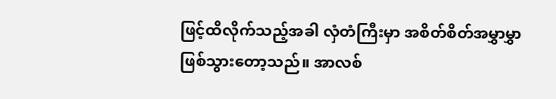ဖြင့်ထိလိုက်သည့်အခါ လှံတံကြီးမှာ အစိတ်စိတ်အမွှာမွှာဖြစ်သွားတော့သည်။ အာလစ်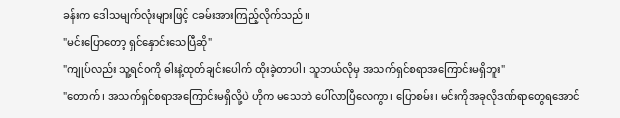ခန်းက ဒေါသမျက်လုံးများဖြင့် ငခမ်းအားကြည့်လိုက်သည်။
"မင်းပြောတော့ ရှင်နှောင်းသေပြီဆို"
"ကျုပ်လည်း သူ့ရင်၀ကို ဓါးနဲ့ထုတ်ချင်းပေါက် ထိုးခဲ့တာပါ၊ သူဘယ်လိုမှ အသက်ရှင်စရာအကြောင်းမရှိဘူး"
"တောက်၊ အသက်ရှင်စရာအကြောင်းမရှိလို့ပဲ ဟိုက မသေဘဲ ပေါ်လာပြီလေကွာ၊ ပြောစမ်း၊ မင်းကိုအခုလိုဒဏ်ရာတွေရအောင်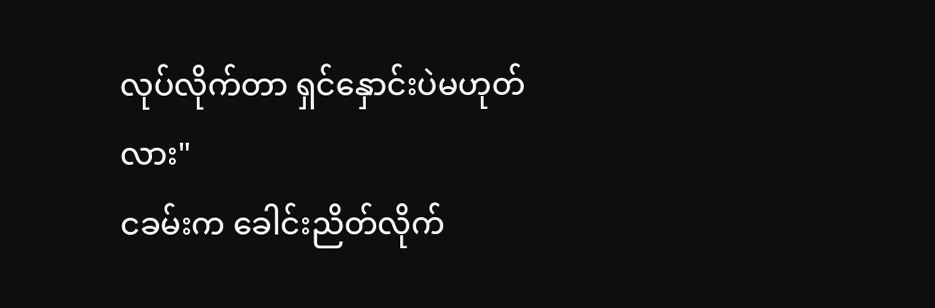လုပ်လိုက်တာ ရှင်နှောင်းပဲမဟုတ်လား"
ငခမ်းက ခေါင်းညိတ်လိုက်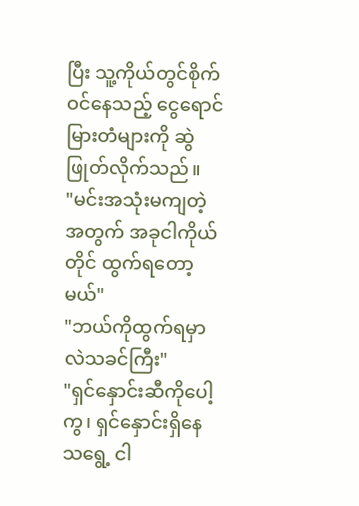ပြီး သူ့ကိုယ်တွင်စိုက်ဝင်နေသည့် ငွေရောင်မြားတံများကို ဆွဲဖြုတ်လိုက်သည်။
"မင်းအသုံးမကျတဲ့အတွက် အခုငါကိုယ်တိုင် ထွက်ရတော့မယ်"
"ဘယ်ကိုထွက်ရမှာလဲသခင်ကြီး"
"ရှင်နှောင်းဆီကိုပေါ့ကွ၊ ရှင်နှောင်းရှိနေသရွေ့ ငါ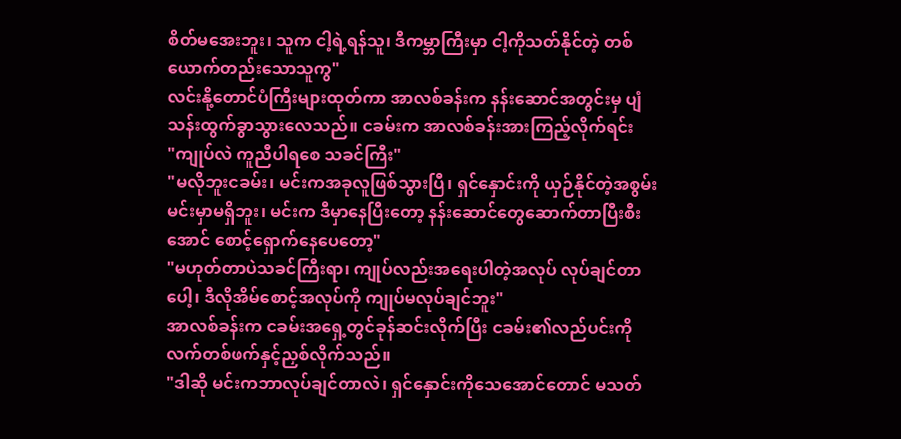စိတ်မအေးဘူး၊ သူက ငါ့ရဲ့ရန်သူ၊ ဒီကမ္ဘာကြီးမှာ ငါ့ကိုသတ်နိုင်တဲ့ တစ်ယောက်တည်းသောသူကွ"
လင်းနို့တောင်ပံကြီးများထုတ်ကာ အာလစ်ခန်းက နန်းဆောင်အတွင်းမှ ပျံသန်းထွက်ခွာသွားလေသည်။ ငခမ်းက အာလစ်ခန်းအားကြည့်လိုက်ရင်း
"ကျုပ်လဲ ကူညီပါရစေ သခင်ကြီး"
"မလိုဘူးငခမ်း၊ မင်းကအခုလူဖြစ်သွားပြီ၊ ရှင်နှောင်းကို ယှဉ်နိုင်တဲ့အစွမ်း မင်းမှာမရှိဘူး၊ မင်းက ဒီမှာနေပြီးတော့ နန်းဆောင်တွေဆောက်တာပြီးစီးအောင် စောင့်ရှောက်နေပေတော့"
"မဟုတ်တာပဲသခင်ကြီးရာ၊ ကျုပ်လည်းအရေးပါတဲ့အလုပ် လုပ်ချင်တာပေါ့၊ ဒီလိုအိမ်စောင့်အလုပ်ကို ကျုပ်မလုပ်ချင်ဘူး"
အာလစ်ခန်းက ငခမ်းအရှေ့တွင်ခုန်ဆင်းလိုက်ပြီး ငခမ်း၏လည်ပင်းကို လက်တစ်ဖက်နှင့်ညှစ်လိုက်သည်။
"ဒါဆို မင်းကဘာလုပ်ချင်တာလဲ၊ ရှင်နှောင်းကိုသေအောင်တောင် မသတ်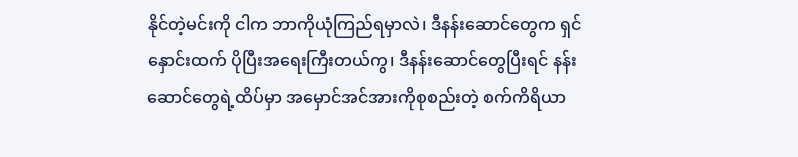နိုင်တဲ့မင်းကို ငါက ဘာကိုယုံကြည်ရမှာလဲ၊ ဒီနန်းဆောင်တွေက ရှင်နှောင်းထက် ပိုပြီးအရေးကြီးတယ်ကွ၊ ဒီနန်းဆောင်တွေပြီးရင် နန်းဆောင်တွေရဲ့ထိပ်မှာ အမှောင်အင်အားကိုစုစည်းတဲ့ စက်ကိရိယာ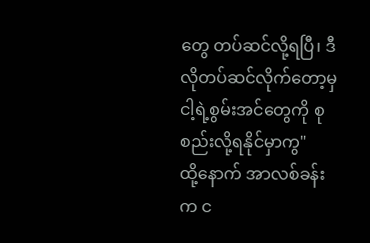တွေ တပ်ဆင်လို့ရပြီ၊ ဒီလိုတပ်ဆင်လိုက်တော့မှ ငါ့ရဲ့စွမ်းအင်တွေကို စုစည်းလို့ရနိုင်မှာကွ"
ထို့နောက် အာလစ်ခန်းက င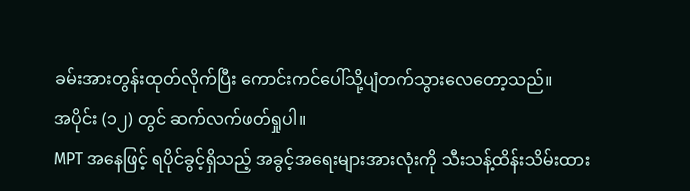ခမ်းအားတွန်းထုတ်လိုက်ပြီး ကောင်းကင်ပေါ်သို့ပျံတက်သွားလေတော့သည်။
အပိုင်း (၁၂) တွင် ဆက်လက်ဖတ်ရှုပါ။
MPT အနေဖြင့် ရပိုင်ခွင့်ရှိသည့် အခွင့်အရေးများအားလုံးကို သီးသန့်ထိန်းသိမ်းထား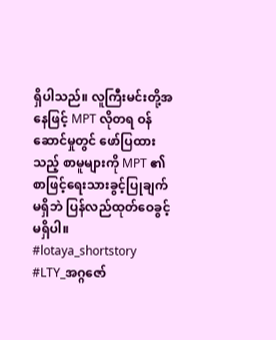ရှိပါသည်။ လူကြီးမင်းတို့အနေဖြင့် MPT လိုတရ ဝန်ဆောင်မှုတွင် ဖော်ပြထားသည့် စာမူများကို MPT ၏ စာဖြင့်ရေးသားခွင့်ပြုချက်မရှိဘဲ ပြန်လည်ထုတ်ဝေခွင့်မရှိပါ။
#lotaya_shortstory
#LTY_အဂ္ဂဇော်